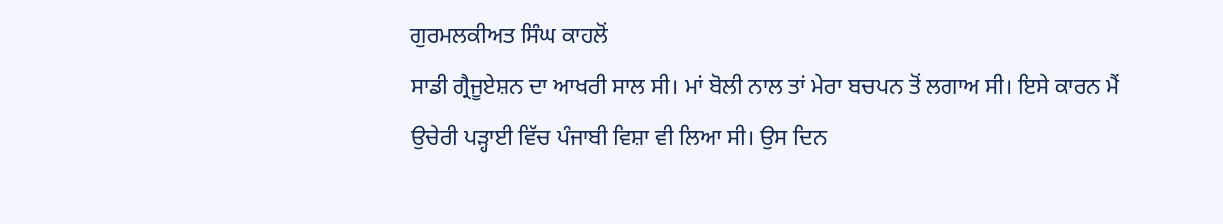ਗੁਰਮਲਕੀਅਤ ਸਿੰਘ ਕਾਹਲੋਂ
ਸਾਡੀ ਗ੍ਰੈਜੂਏਸ਼ਨ ਦਾ ਆਖਰੀ ਸਾਲ ਸੀ। ਮਾਂ ਬੋਲੀ ਨਾਲ ਤਾਂ ਮੇਰਾ ਬਚਪਨ ਤੋਂ ਲਗਾਅ ਸੀ। ਇਸੇ ਕਾਰਨ ਮੈਂ ਉਚੇਰੀ ਪੜ੍ਹਾਈ ਵਿੱਚ ਪੰਜਾਬੀ ਵਿਸ਼ਾ ਵੀ ਲਿਆ ਸੀ। ਉਸ ਦਿਨ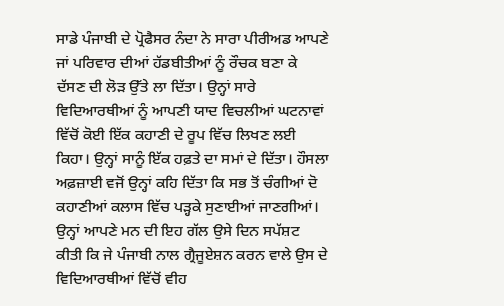ਸਾਡੇ ਪੰਜਾਬੀ ਦੇ ਪ੍ਰੋਫੈਸਰ ਨੰਦਾ ਨੇ ਸਾਰਾ ਪੀਰੀਅਡ ਆਪਣੇ ਜਾਂ ਪਰਿਵਾਰ ਦੀਆਂ ਹੱਡਬੀਤੀਆਂ ਨੂੰ ਰੌਚਕ ਬਣਾ ਕੇ ਦੱਸਣ ਦੀ ਲੋੜ ਉੱਤੇ ਲਾ ਦਿੱਤਾ। ਉਨ੍ਹਾਂ ਸਾਰੇ ਵਿਦਿਆਰਥੀਆਂ ਨੂੰ ਆਪਣੀ ਯਾਦ ਵਿਚਲੀਆਂ ਘਟਨਾਵਾਂ ਵਿੱਚੋਂ ਕੋਈ ਇੱਕ ਕਹਾਣੀ ਦੇ ਰੂਪ ਵਿੱਚ ਲਿਖਣ ਲਈ ਕਿਹਾ। ਉਨ੍ਹਾਂ ਸਾਨੂੰ ਇੱਕ ਹਫ਼ਤੇ ਦਾ ਸਮਾਂ ਦੇ ਦਿੱਤਾ। ਹੌਸਲਾ ਅਫ਼ਜ਼ਾਈ ਵਜੋਂ ਉਨ੍ਹਾਂ ਕਹਿ ਦਿੱਤਾ ਕਿ ਸਭ ਤੋਂ ਚੰਗੀਆਂ ਦੋ ਕਹਾਣੀਆਂ ਕਲਾਸ ਵਿੱਚ ਪੜ੍ਹਕੇ ਸੁਣਾਈਆਂ ਜਾਣਗੀਆਂ। ਉਨ੍ਹਾਂ ਆਪਣੇ ਮਨ ਦੀ ਇਹ ਗੱਲ ਉਸੇ ਦਿਨ ਸਪੱਸ਼ਟ ਕੀਤੀ ਕਿ ਜੇ ਪੰਜਾਬੀ ਨਾਲ ਗ੍ਰੈਜੂਏਸ਼ਨ ਕਰਨ ਵਾਲੇ ਉਸ ਦੇ ਵਿਦਿਆਰਥੀਆਂ ਵਿੱਚੋਂ ਵੀਹ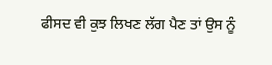ਫੀਸਦ ਵੀ ਕੁਝ ਲਿਖਣ ਲੱਗ ਪੈਣ ਤਾਂ ਉਸ ਨੂੰ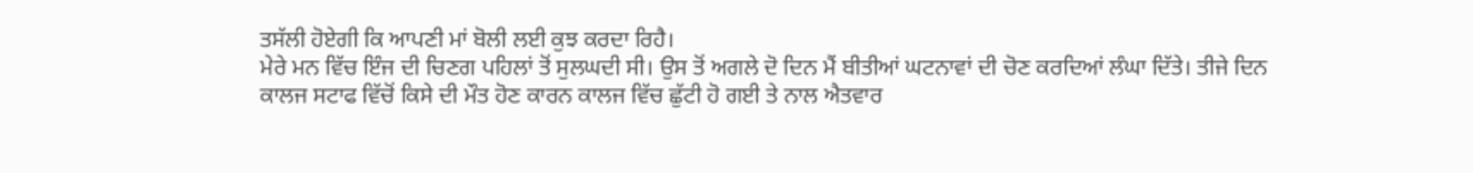ਤਸੱਲੀ ਹੋਏਗੀ ਕਿ ਆਪਣੀ ਮਾਂ ਬੋਲੀ ਲਈ ਕੁਝ ਕਰਦਾ ਰਿਹੈ।
ਮੇਰੇ ਮਨ ਵਿੱਚ ਇੰਜ ਦੀ ਚਿਣਗ ਪਹਿਲਾਂ ਤੋਂ ਸੁਲਘਦੀ ਸੀ। ਉਸ ਤੋਂ ਅਗਲੇ ਦੋ ਦਿਨ ਮੈਂ ਬੀਤੀਆਂ ਘਟਨਾਵਾਂ ਦੀ ਚੋਣ ਕਰਦਿਆਂ ਲੰਘਾ ਦਿੱਤੇ। ਤੀਜੇ ਦਿਨ ਕਾਲਜ ਸਟਾਫ ਵਿੱਚੋਂ ਕਿਸੇ ਦੀ ਮੌਤ ਹੋਣ ਕਾਰਨ ਕਾਲਜ ਵਿੱਚ ਛੁੱਟੀ ਹੋ ਗਈ ਤੇ ਨਾਲ ਐਤਵਾਰ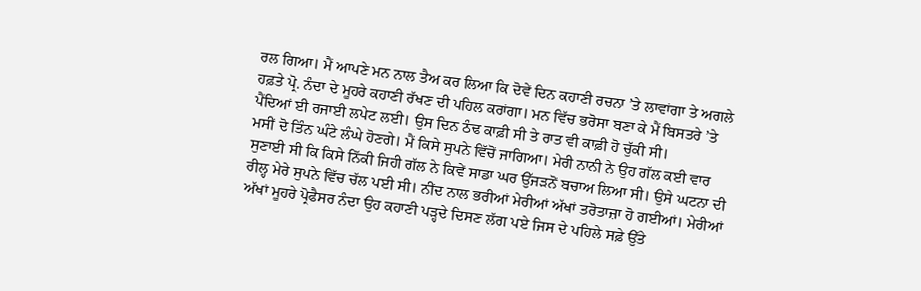ਰਲ ਗਿਆ। ਮੈਂ ਆਪਣੇ ਮਨ ਨਾਲ ਤੈਅ ਕਰ ਲਿਆ ਕਿ ਦੋਵੇਂ ਦਿਨ ਕਹਾਣੀ ਰਚਨਾ ’ਤੇ ਲਾਵਾਂਗਾ ਤੇ ਅਗਲੇ ਹਫ਼ਤੇ ਪ੍ਰੋ. ਨੰਦਾ ਦੇ ਮੂਹਰੇ ਕਹਾਣੀ ਰੱਖਣ ਦੀ ਪਹਿਲ ਕਰਾਂਗਾ। ਮਨ ਵਿੱਚ ਭਰੋਸਾ ਬਣਾ ਕੇ ਮੈਂ ਬਿਸਤਰੇ ’ਤੇ ਪੈਂਦਿਆਂ ਈ ਰਜਾਈ ਲਪੇਟ ਲਈ। ਉਸ ਦਿਨ ਠੰਢ ਕਾਫ਼ੀ ਸੀ ਤੇ ਰਾਤ ਵੀ ਕਾਫ਼ੀ ਹੋ ਚੁੱਕੀ ਸੀ।
ਮਸੀਂ ਦੋ ਤਿੰਨ ਘੰਟੇ ਲੰਘੇ ਹੋਣਗੇ। ਮੈਂ ਕਿਸੇ ਸੁਪਨੇ ਵਿੱਚੋਂ ਜਾਗਿਆ। ਮੇਰੀ ਨਾਨੀ ਨੇ ਉਹ ਗੱਲ ਕਈ ਵਾਰ ਸੁਣਾਈ ਸੀ ਕਿ ਕਿਸੇ ਨਿੱਕੀ ਜਿਹੀ ਗੱਲ ਨੇ ਕਿਵੇਂ ਸਾਡਾ ਘਰ ਉੱਜੜਨੋਂ ਬਚਾਅ ਲਿਆ ਸੀ। ਉਸੇ ਘਟਨਾ ਦੀ ਰੀਲ੍ਹ ਮੇਰੇ ਸੁਪਨੇ ਵਿੱਚ ਚੱਲ ਪਈ ਸੀ। ਨੀਂਦ ਨਾਲ ਭਰੀਆਂ ਮੇਰੀਆਂ ਅੱਖਾਂ ਤਰੋਤਾਜ਼ਾ ਹੋ ਗਈਆਂ। ਮੇਰੀਆਂ ਅੱਖਾਂ ਮੂਹਰੇ ਪ੍ਰੋਫੈਸਰ ਨੰਦਾ ਉਹ ਕਹਾਣੀ ਪੜ੍ਹਦੇ ਦਿਸਣ ਲੱਗ ਪਏ ਜਿਸ ਦੇ ਪਹਿਲੇ ਸਫ਼ੇ ਉੱਤੇ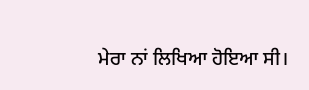ਮੇਰਾ ਨਾਂ ਲਿਖਿਆ ਹੋਇਆ ਸੀ।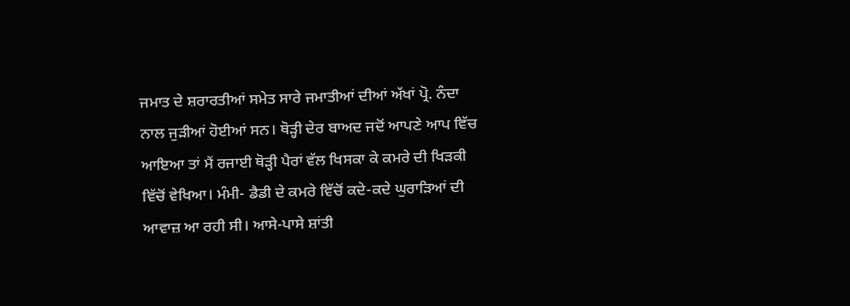ਜਮਾਤ ਦੇ ਸ਼ਰਾਰਤੀਆਂ ਸਮੇਤ ਸਾਰੇ ਜਮਾਤੀਆਂ ਦੀਆਂ ਅੱਖਾਂ ਪ੍ਰੋ. ਨੰਦਾ ਨਾਲ ਜੁੜੀਆਂ ਹੋਈਆਂ ਸਨ। ਥੋੜ੍ਹੀ ਦੇਰ ਬਾਅਦ ਜਦੋਂ ਆਪਣੇ ਆਪ ਵਿੱਚ ਆਇਆ ਤਾਂ ਮੈਂ ਰਜਾਈ ਥੋੜ੍ਹੀ ਪੈਰਾਂ ਵੱਲ ਖਿਸਕਾ ਕੇ ਕਮਰੇ ਦੀ ਖਿੜਕੀ ਵਿੱਚੋਂ ਵੇਖਿਆ। ਮੰਮੀ- ਡੈਡੀ ਦੇ ਕਮਰੇ ਵਿੱਚੋਂ ਕਦੇ-ਕਦੇ ਘੁਰਾੜਿਆਂ ਦੀ ਆਵਾਜ਼ ਆ ਰਹੀ ਸੀ। ਆਸੇ-ਪਾਸੇ ਸ਼ਾਂਤੀ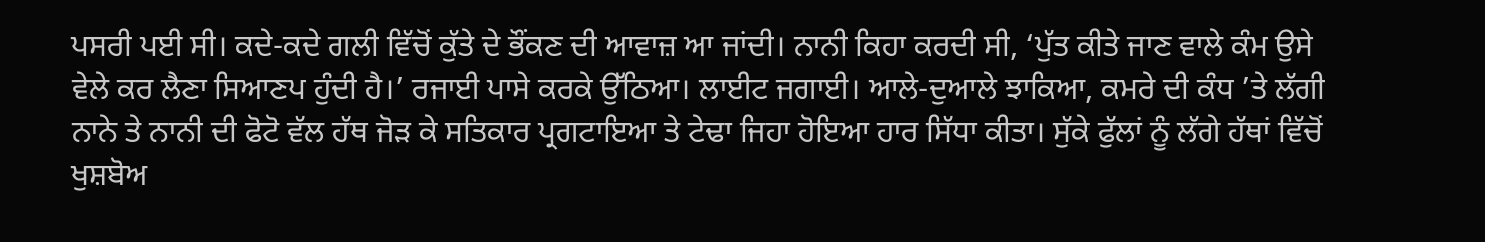ਪਸਰੀ ਪਈ ਸੀ। ਕਦੇ-ਕਦੇ ਗਲੀ ਵਿੱਚੋਂ ਕੁੱਤੇ ਦੇ ਭੌਂਕਣ ਦੀ ਆਵਾਜ਼ ਆ ਜਾਂਦੀ। ਨਾਨੀ ਕਿਹਾ ਕਰਦੀ ਸੀ, ‘ਪੁੱਤ ਕੀਤੇ ਜਾਣ ਵਾਲੇ ਕੰਮ ਉਸੇ ਵੇਲੇ ਕਰ ਲੈਣਾ ਸਿਆਣਪ ਹੁੰਦੀ ਹੈ।’ ਰਜਾਈ ਪਾਸੇ ਕਰਕੇ ਉੱਠਿਆ। ਲਾਈਟ ਜਗਾਈ। ਆਲੇ-ਦੁਆਲੇ ਝਾਕਿਆ, ਕਮਰੇ ਦੀ ਕੰਧ ’ਤੇ ਲੱਗੀ ਨਾਨੇ ਤੇ ਨਾਨੀ ਦੀ ਫੋਟੋ ਵੱਲ ਹੱਥ ਜੋੜ ਕੇ ਸਤਿਕਾਰ ਪ੍ਰਗਟਾਇਆ ਤੇ ਟੇਢਾ ਜਿਹਾ ਹੋਇਆ ਹਾਰ ਸਿੱਧਾ ਕੀਤਾ। ਸੁੱਕੇ ਫੁੱਲਾਂ ਨੂੰ ਲੱਗੇ ਹੱਥਾਂ ਵਿੱਚੋਂ ਖੁਸ਼ਬੋਅ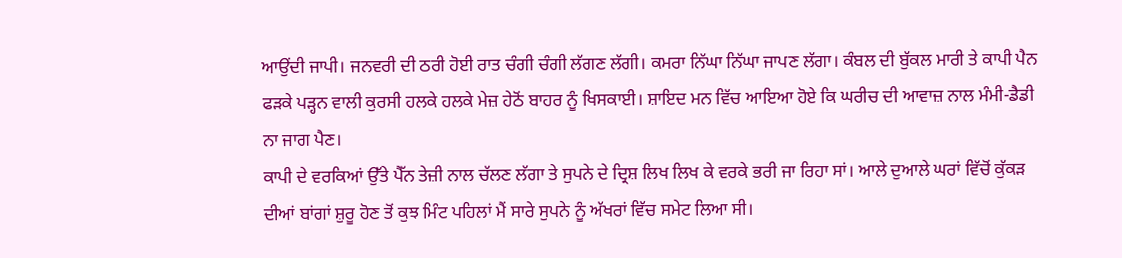ਆਉਂਦੀ ਜਾਪੀ। ਜਨਵਰੀ ਦੀ ਠਰੀ ਹੋਈ ਰਾਤ ਚੰਗੀ ਚੰਗੀ ਲੱਗਣ ਲੱਗੀ। ਕਮਰਾ ਨਿੱਘਾ ਨਿੱਘਾ ਜਾਪਣ ਲੱਗਾ। ਕੰਬਲ ਦੀ ਬੁੱਕਲ ਮਾਰੀ ਤੇ ਕਾਪੀ ਪੈਨ ਫੜਕੇ ਪੜ੍ਹਨ ਵਾਲੀ ਕੁਰਸੀ ਹਲਕੇ ਹਲਕੇ ਮੇਜ਼ ਹੇਠੋਂ ਬਾਹਰ ਨੂੰ ਖਿਸਕਾਈ। ਸ਼ਾਇਦ ਮਨ ਵਿੱਚ ਆਇਆ ਹੋਏ ਕਿ ਘਰੀਚ ਦੀ ਆਵਾਜ਼ ਨਾਲ ਮੰਮੀ-ਡੈਡੀ ਨਾ ਜਾਗ ਪੈਣ।
ਕਾਪੀ ਦੇ ਵਰਕਿਆਂ ਉੱਤੇ ਪੈੱਨ ਤੇਜ਼ੀ ਨਾਲ ਚੱਲਣ ਲੱਗਾ ਤੇ ਸੁਪਨੇ ਦੇ ਦ੍ਰਿਸ਼ ਲਿਖ ਲਿਖ ਕੇ ਵਰਕੇ ਭਰੀ ਜਾ ਰਿਹਾ ਸਾਂ। ਆਲੇ ਦੁਆਲੇ ਘਰਾਂ ਵਿੱਚੋਂ ਕੁੱਕੜ ਦੀਆਂ ਬਾਂਗਾਂ ਸ਼ੁਰੂ ਹੋਣ ਤੋਂ ਕੁਝ ਮਿੰਟ ਪਹਿਲਾਂ ਮੈਂ ਸਾਰੇ ਸੁਪਨੇ ਨੂੰ ਅੱਖਰਾਂ ਵਿੱਚ ਸਮੇਟ ਲਿਆ ਸੀ।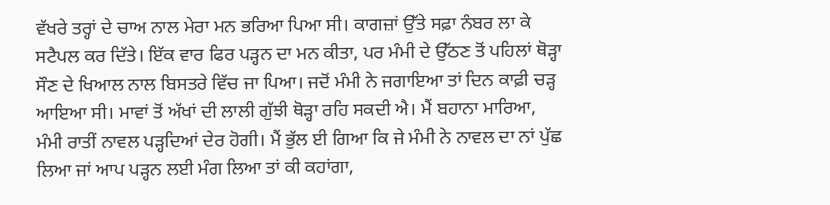ਵੱਖਰੇ ਤਰ੍ਹਾਂ ਦੇ ਚਾਅ ਨਾਲ ਮੇਰਾ ਮਨ ਭਰਿਆ ਪਿਆ ਸੀ। ਕਾਗਜ਼ਾਂ ਉੱਤੇ ਸਫ਼ਾ ਨੰਬਰ ਲਾ ਕੇ ਸਟੈਪਲ ਕਰ ਦਿੱਤੇ। ਇੱਕ ਵਾਰ ਫਿਰ ਪੜ੍ਹਨ ਦਾ ਮਨ ਕੀਤਾ, ਪਰ ਮੰਮੀ ਦੇ ਉੱਠਣ ਤੋਂ ਪਹਿਲਾਂ ਥੋੜ੍ਹਾ ਸੌਣ ਦੇ ਖਿਆਲ ਨਾਲ ਬਿਸਤਰੇ ਵਿੱਚ ਜਾ ਪਿਆ। ਜਦੋਂ ਮੰਮੀ ਨੇ ਜਗਾਇਆ ਤਾਂ ਦਿਨ ਕਾਫ਼ੀ ਚੜ੍ਹ ਆਇਆ ਸੀ। ਮਾਵਾਂ ਤੋਂ ਅੱਖਾਂ ਦੀ ਲਾਲੀ ਗੁੱਝੀ ਥੋੜ੍ਹਾ ਰਹਿ ਸਕਦੀ ਐ। ਮੈਂ ਬਹਾਨਾ ਮਾਰਿਆ, ਮੰਮੀ ਰਾਤੀਂ ਨਾਵਲ ਪੜ੍ਹਦਿਆਂ ਦੇਰ ਹੋਗੀ। ਮੈਂ ਭੁੱਲ ਈ ਗਿਆ ਕਿ ਜੇ ਮੰਮੀ ਨੇ ਨਾਵਲ ਦਾ ਨਾਂ ਪੁੱਛ ਲਿਆ ਜਾਂ ਆਪ ਪੜ੍ਹਨ ਲਈ ਮੰਗ ਲਿਆ ਤਾਂ ਕੀ ਕਹਾਂਗਾ,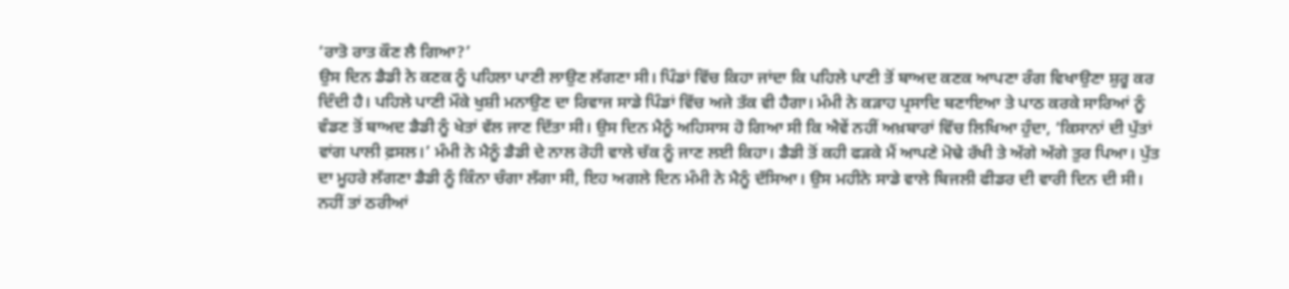‘ਰਾਤੋ ਰਾਤ ਕੌਣ ਲੈ ਗਿਆ?’
ਉਸ ਦਿਨ ਡੈਡੀ ਨੇ ਕਣਕ ਨੂੰ ਪਹਿਲਾ ਪਾਣੀ ਲਾਉਣ ਲੱਗਣਾ ਸੀ। ਪਿੰਡਾਂ ਵਿੱਚ ਕਿਹਾ ਜਾਂਦਾ ਕਿ ਪਹਿਲੇ ਪਾਣੀ ਤੋਂ ਬਾਅਦ ਕਣਕ ਆਪਣਾ ਰੰਗ ਵਿਖਾਉਣਾ ਸ਼ੁਰੂ ਕਰ ਦਿੰਦੀ ਹੈ। ਪਹਿਲੇ ਪਾਣੀ ਮੌਕੇ ਖੁਸ਼ੀ ਮਨਾਉਣ ਦਾ ਰਿਵਾਜ ਸਾਡੇ ਪਿੰਡਾਂ ਵਿੱਚ ਅਜੇ ਤੱਕ ਵੀ ਹੈਗਾ। ਮੰਮੀ ਨੇ ਕੜਾਹ ਪ੍ਰਸਾਦਿ ਬਣਾਇਆ ਤੇ ਪਾਠ ਕਰਕੇ ਸਾਰਿਆਂ ਨੂੰ ਵੰਡਣ ਤੋਂ ਬਾਅਦ ਡੈਡੀ ਨੂੰ ਖੇਤਾਂ ਵੱਲ ਜਾਣ ਦਿੱਤਾ ਸੀ। ਉਸ ਦਿਨ ਮੈਨੂੰ ਅਹਿਸਾਸ ਹੋ ਗਿਆ ਸੀ ਕਿ ਐਵੇਂ ਨਹੀਂ ਅਖ਼ਬਾਰਾਂ ਵਿੱਚ ਲਿਖਿਆ ਹੁੰਦਾ, ‘ਕਿਸਾਨਾਂ ਦੀ ਪੁੱਤਾਂ ਵਾਂਗ ਪਾਲੀ ਫ਼ਸਲ।’ ਮੰਮੀ ਨੇ ਮੈਨੂੰ ਡੈਡੀ ਦੇ ਨਾਲ ਰੋਹੀ ਵਾਲੇ ਚੱਕ ਨੂੰ ਜਾਣ ਲਈ ਕਿਹਾ। ਡੈਡੀ ਤੋਂ ਕਹੀ ਫੜਕੇ ਮੈਂ ਆਪਣੇ ਮੋਢੇ ਰੱਖੀ ਤੇ ਅੱਗੇ ਅੱਗੇ ਤੁਰ ਪਿਆ। ਪੁੱਤ ਦਾ ਮੂਹਰੇ ਲੱਗਣਾ ਡੈਡੀ ਨੂੰ ਕਿੰਨਾ ਚੰਗਾ ਲੱਗਾ ਸੀ, ਇਹ ਅਗਲੇ ਦਿਨ ਮੰਮੀ ਨੇ ਮੈਨੂੰ ਦੱਸਿਆ। ਉਸ ਮਹੀਨੇ ਸਾਡੇ ਵਾਲੇ ਬਿਜਲੀ ਫੀਡਰ ਦੀ ਵਾਰੀ ਦਿਨ ਦੀ ਸੀ। ਨਹੀਂ ਤਾਂ ਠਰੀਆਂ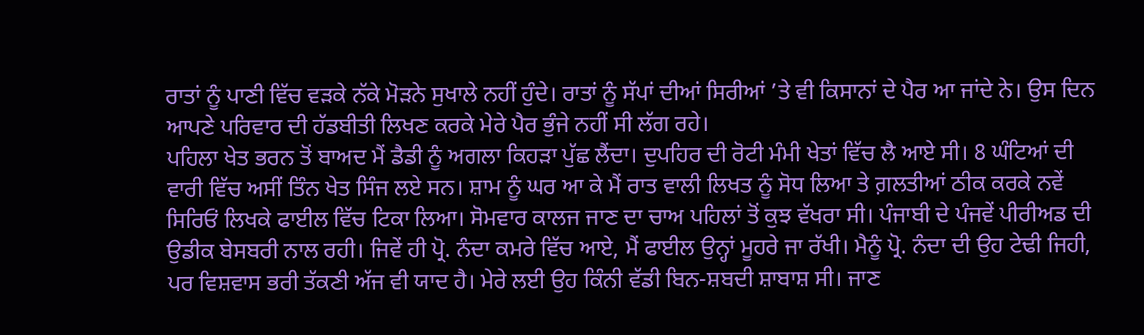ਰਾਤਾਂ ਨੂੰ ਪਾਣੀ ਵਿੱਚ ਵੜਕੇ ਨੱਕੇ ਮੋੜਨੇ ਸੁਖਾਲੇ ਨਹੀਂ ਹੁੰਦੇ। ਰਾਤਾਂ ਨੂੰ ਸੱਪਾਂ ਦੀਆਂ ਸਿਰੀਆਂ ’ਤੇ ਵੀ ਕਿਸਾਨਾਂ ਦੇ ਪੈਰ ਆ ਜਾਂਦੇ ਨੇ। ਉਸ ਦਿਨ ਆਪਣੇ ਪਰਿਵਾਰ ਦੀ ਹੱਡਬੀਤੀ ਲਿਖਣ ਕਰਕੇ ਮੇਰੇ ਪੈਰ ਭੁੰਜੇ ਨਹੀਂ ਸੀ ਲੱਗ ਰਹੇ।
ਪਹਿਲਾ ਖੇਤ ਭਰਨ ਤੋਂ ਬਾਅਦ ਮੈਂ ਡੈਡੀ ਨੂੰ ਅਗਲਾ ਕਿਹੜਾ ਪੁੱਛ ਲੈਂਦਾ। ਦੁਪਹਿਰ ਦੀ ਰੋਟੀ ਮੰਮੀ ਖੇਤਾਂ ਵਿੱਚ ਲੈ ਆਏ ਸੀ। 8 ਘੰਟਿਆਂ ਦੀ ਵਾਰੀ ਵਿੱਚ ਅਸੀਂ ਤਿੰਨ ਖੇਤ ਸਿੰਜ ਲਏ ਸਨ। ਸ਼ਾਮ ਨੂੰ ਘਰ ਆ ਕੇ ਮੈਂ ਰਾਤ ਵਾਲੀ ਲਿਖਤ ਨੂੰ ਸੋਧ ਲਿਆ ਤੇ ਗ਼ਲਤੀਆਂ ਠੀਕ ਕਰਕੇ ਨਵੇਂ ਸਿਰਿਓਂ ਲਿਖਕੇ ਫਾਈਲ ਵਿੱਚ ਟਿਕਾ ਲਿਆ। ਸੋਮਵਾਰ ਕਾਲਜ ਜਾਣ ਦਾ ਚਾਅ ਪਹਿਲਾਂ ਤੋਂ ਕੁਝ ਵੱਖਰਾ ਸੀ। ਪੰਜਾਬੀ ਦੇ ਪੰਜਵੇਂ ਪੀਰੀਅਡ ਦੀ ਉਡੀਕ ਬੇਸਬਰੀ ਨਾਲ ਰਹੀ। ਜਿਵੇਂ ਹੀ ਪ੍ਰੋ. ਨੰਦਾ ਕਮਰੇ ਵਿੱਚ ਆਏ, ਮੈਂ ਫਾਈਲ ਉਨ੍ਹਾਂ ਮੂਹਰੇ ਜਾ ਰੱਖੀ। ਮੈਨੂੰ ਪ੍ਰੋ. ਨੰਦਾ ਦੀ ਉਹ ਟੇਢੀ ਜਿਹੀ, ਪਰ ਵਿਸ਼ਵਾਸ ਭਰੀ ਤੱਕਣੀ ਅੱਜ ਵੀ ਯਾਦ ਹੈ। ਮੇਰੇ ਲਈ ਉਹ ਕਿੰਨੀ ਵੱਡੀ ਬਿਨ-ਸ਼ਬਦੀ ਸ਼ਾਬਾਸ਼ ਸੀ। ਜਾਣ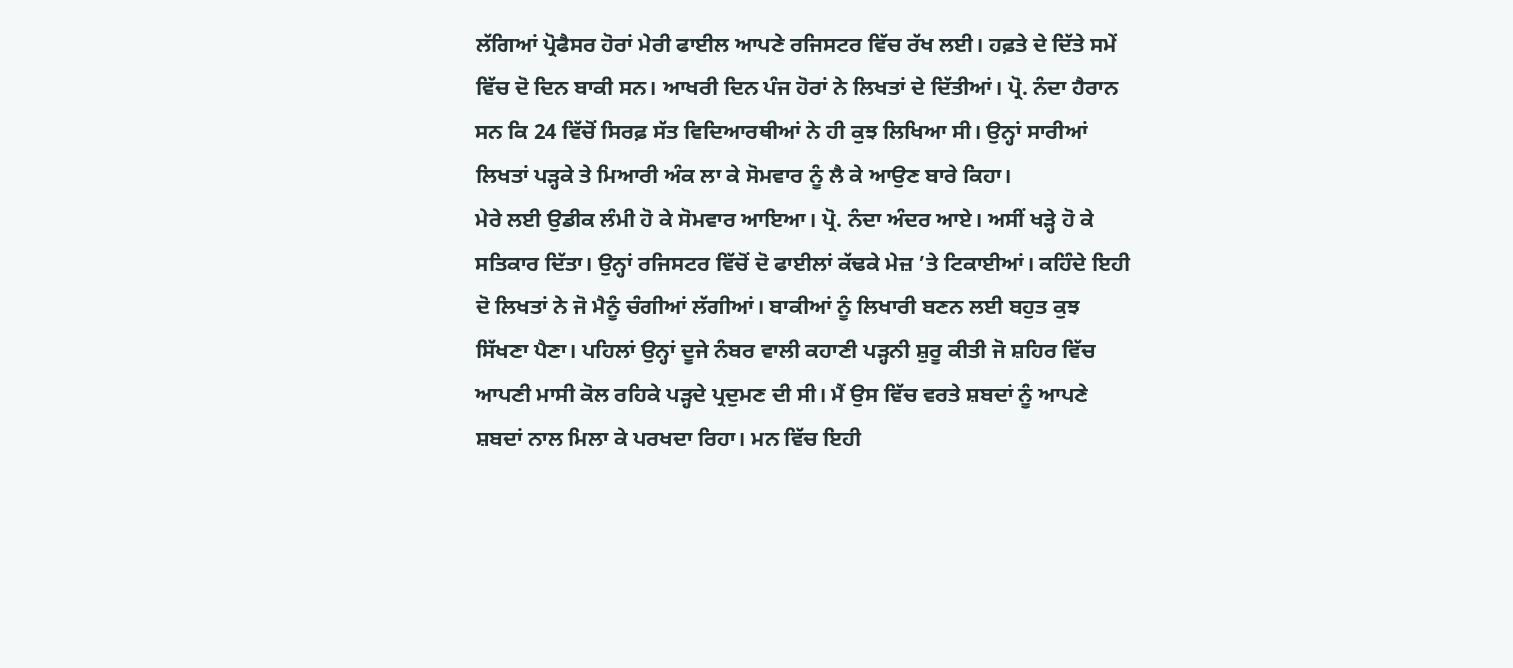ਲੱਗਿਆਂ ਪ੍ਰੋਫੈਸਰ ਹੋਰਾਂ ਮੇਰੀ ਫਾਈਲ ਆਪਣੇ ਰਜਿਸਟਰ ਵਿੱਚ ਰੱਖ ਲਈ। ਹਫ਼ਤੇ ਦੇ ਦਿੱਤੇ ਸਮੇਂ ਵਿੱਚ ਦੋ ਦਿਨ ਬਾਕੀ ਸਨ। ਆਖਰੀ ਦਿਨ ਪੰਜ ਹੋਰਾਂ ਨੇ ਲਿਖਤਾਂ ਦੇ ਦਿੱਤੀਆਂ। ਪ੍ਰੋ. ਨੰਦਾ ਹੈਰਾਨ ਸਨ ਕਿ 24 ਵਿੱਚੋਂ ਸਿਰਫ਼ ਸੱਤ ਵਿਦਿਆਰਥੀਆਂ ਨੇ ਹੀ ਕੁਝ ਲਿਖਿਆ ਸੀ। ਉਨ੍ਹਾਂ ਸਾਰੀਆਂ ਲਿਖਤਾਂ ਪੜ੍ਹਕੇ ਤੇ ਮਿਆਰੀ ਅੰਕ ਲਾ ਕੇ ਸੋਮਵਾਰ ਨੂੰ ਲੈ ਕੇ ਆਉਣ ਬਾਰੇ ਕਿਹਾ।
ਮੇਰੇ ਲਈ ਉਡੀਕ ਲੰਮੀ ਹੋ ਕੇ ਸੋਮਵਾਰ ਆਇਆ। ਪ੍ਰੋ. ਨੰਦਾ ਅੰਦਰ ਆਏ। ਅਸੀਂ ਖੜ੍ਹੇ ਹੋ ਕੇ ਸਤਿਕਾਰ ਦਿੱਤਾ। ਉਨ੍ਹਾਂ ਰਜਿਸਟਰ ਵਿੱਚੋਂ ਦੋ ਫਾਈਲਾਂ ਕੱਢਕੇ ਮੇਜ਼ ’ਤੇ ਟਿਕਾਈਆਂ। ਕਹਿੰਦੇ ਇਹੀ ਦੋ ਲਿਖਤਾਂ ਨੇ ਜੋ ਮੈਨੂੰ ਚੰਗੀਆਂ ਲੱਗੀਆਂ। ਬਾਕੀਆਂ ਨੂੰ ਲਿਖਾਰੀ ਬਣਨ ਲਈ ਬਹੁਤ ਕੁਝ ਸਿੱਖਣਾ ਪੈਣਾ। ਪਹਿਲਾਂ ਉਨ੍ਹਾਂ ਦੂਜੇ ਨੰਬਰ ਵਾਲੀ ਕਹਾਣੀ ਪੜ੍ਹਨੀ ਸ਼ੁਰੂ ਕੀਤੀ ਜੋ ਸ਼ਹਿਰ ਵਿੱਚ ਆਪਣੀ ਮਾਸੀ ਕੋਲ ਰਹਿਕੇ ਪੜ੍ਹਦੇ ਪ੍ਰਦੁਮਣ ਦੀ ਸੀ। ਮੈਂ ਉਸ ਵਿੱਚ ਵਰਤੇ ਸ਼ਬਦਾਂ ਨੂੰ ਆਪਣੇ ਸ਼ਬਦਾਂ ਨਾਲ ਮਿਲਾ ਕੇ ਪਰਖਦਾ ਰਿਹਾ। ਮਨ ਵਿੱਚ ਇਹੀ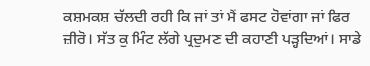ਕਸ਼ਮਕਸ਼ ਚੱਲਦੀ ਰਹੀ ਕਿ ਜਾਂ ਤਾਂ ਮੈਂ ਫਸਟ ਹੋਵਾਂਗਾ ਜਾਂ ਫਿਰ ਜ਼ੀਰੋ। ਸੱਤ ਕੁ ਮਿੰਟ ਲੱਗੇ ਪ੍ਰਦੁਮਣ ਦੀ ਕਹਾਣੀ ਪੜ੍ਹਦਿਆਂ। ਸਾਡੇ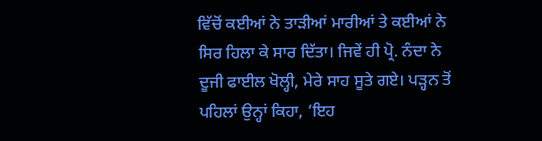ਵਿੱਚੋਂ ਕਈਆਂ ਨੇ ਤਾੜੀਆਂ ਮਾਰੀਆਂ ਤੇ ਕਈਆਂ ਨੇ ਸਿਰ ਹਿਲਾ ਕੇ ਸਾਰ ਦਿੱਤਾ। ਜਿਵੇਂ ਹੀ ਪ੍ਰੋ. ਨੰਦਾ ਨੇ ਦੂਜੀ ਫਾਈਲ ਖੋਲ੍ਹੀ, ਮੇਰੇ ਸਾਹ ਸੂਤੇ ਗਏ। ਪੜ੍ਹਨ ਤੋਂ ਪਹਿਲਾਂ ਉਨ੍ਹਾਂ ਕਿਹਾ, ‘ਇਹ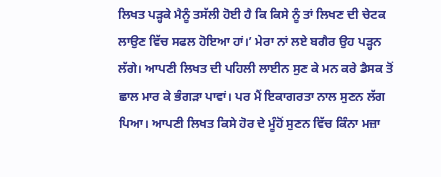ਲਿਖਤ ਪੜ੍ਹਕੇ ਮੈਨੂੰ ਤਸੱਲੀ ਹੋਈ ਹੈ ਕਿ ਕਿਸੇ ਨੂੰ ਤਾਂ ਲਿਖਣ ਦੀ ਚੇਟਕ ਲਾਉਣ ਵਿੱਚ ਸਫਲ ਹੋਇਆ ਹਾਂ।’ ਮੇਰਾ ਨਾਂ ਲਏ ਬਗੈਰ ਉਹ ਪੜ੍ਹਨ ਲੱਗੇ। ਆਪਣੀ ਲਿਖਤ ਦੀ ਪਹਿਲੀ ਲਾਈਨ ਸੁਣ ਕੇ ਮਨ ਕਰੇ ਡੈਸਕ ਤੋਂ ਛਾਲ ਮਾਰ ਕੇ ਭੰਗੜਾ ਪਾਵਾਂ। ਪਰ ਮੈਂ ਇਕਾਗਰਤਾ ਨਾਲ ਸੁਣਨ ਲੱਗ ਪਿਆ। ਆਪਣੀ ਲਿਖਤ ਕਿਸੇ ਹੋਰ ਦੇ ਮੂੰਹੋਂ ਸੁਣਨ ਵਿੱਚ ਕਿੰਨਾ ਮਜ਼ਾ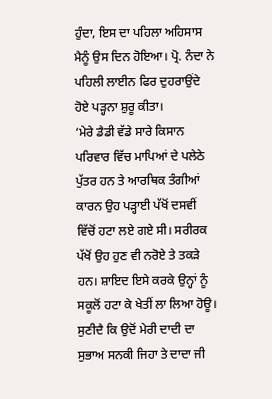ਹੁੰਦਾ, ਇਸ ਦਾ ਪਹਿਲਾ ਅਹਿਸਾਸ ਮੈਨੂੰ ਉਸ ਦਿਨ ਹੋਇਆ। ਪ੍ਰੋ. ਨੰਦਾ ਨੇ ਪਹਿਲੀ ਲਾਈਨ ਫਿਰ ਦੁਹਰਾਉਂਦੇ ਹੋਏ ਪੜ੍ਹਨਾ ਸ਼ੁਰੂ ਕੀਤਾ।
‘ਮੇਰੇ ਡੈਡੀ ਵੱਡੇ ਸਾਰੇ ਕਿਸਾਨ ਪਰਿਵਾਰ ਵਿੱਚ ਮਾਪਿਆਂ ਦੇ ਪਲੇਠੇ ਪੁੱਤਰ ਹਨ ਤੇ ਆਰਥਿਕ ਤੰਗੀਆਂ ਕਾਰਨ ਉਹ ਪੜ੍ਹਾਈ ਪੱਖੋਂ ਦਸਵੀਂ ਵਿੱਚੋਂ ਹਟਾ ਲਏ ਗਏ ਸੀ। ਸਰੀਰਕ ਪੱਖੋਂ ਉਹ ਹੁਣ ਵੀ ਨਰੋਏ ਤੇ ਤਕੜੇ ਹਨ। ਸ਼ਾਇਦ ਇਸੇ ਕਰਕੇ ਉਨ੍ਹਾਂ ਨੂੰ ਸਕੂਲੋਂ ਹਟਾ ਕੇ ਖੇਤੀਂ ਲਾ ਲਿਆ ਹੋਊ। ਸੁਣੀਦੈ ਕਿ ਉਦੋਂ ਮੇਰੀ ਦਾਦੀ ਦਾ ਸੁਭਾਅ ਸਨਕੀ ਜਿਹਾ ਤੇ ਦਾਦਾ ਜੀ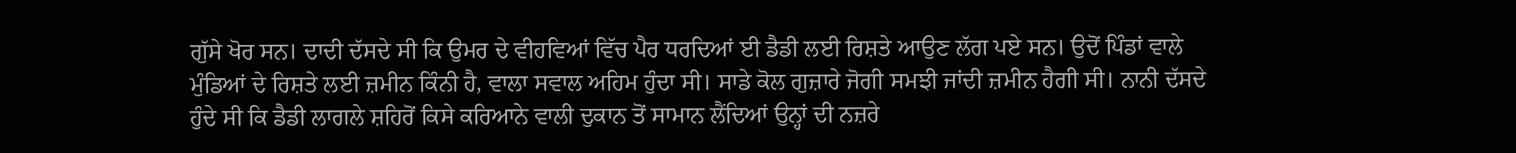ਗੁੱਸੇ ਖੋਰ ਸਨ। ਦਾਦੀ ਦੱਸਦੇ ਸੀ ਕਿ ਉਮਰ ਦੇ ਵੀਹਵਿਆਂ ਵਿੱਚ ਪੈਰ ਧਰਦਿਆਂ ਈ ਡੈਡੀ ਲਈ ਰਿਸ਼ਤੇ ਆਉਣ ਲੱਗ ਪਏ ਸਨ। ਉਦੋਂ ਪਿੰਡਾਂ ਵਾਲੇ ਮੁੰਡਿਆਂ ਦੇ ਰਿਸ਼ਤੇ ਲਈ ਜ਼ਮੀਨ ਕਿੰਨੀ ਹੈ, ਵਾਲਾ ਸਵਾਲ ਅਹਿਮ ਹੁੰਦਾ ਸੀ। ਸਾਡੇ ਕੋਲ ਗੁਜ਼ਾਰੇ ਜੋਗੀ ਸਮਝੀ ਜਾਂਦੀ ਜ਼ਮੀਨ ਹੈਗੀ ਸੀ। ਨਾਨੀ ਦੱਸਦੇ ਹੁੰਦੇ ਸੀ ਕਿ ਡੈਡੀ ਲਾਗਲੇ ਸ਼ਹਿਰੋਂ ਕਿਸੇ ਕਰਿਆਨੇ ਵਾਲੀ ਦੁਕਾਨ ਤੋਂ ਸਾਮਾਨ ਲੈਂਦਿਆਂ ਉਨ੍ਹਾਂ ਦੀ ਨਜ਼ਰੇ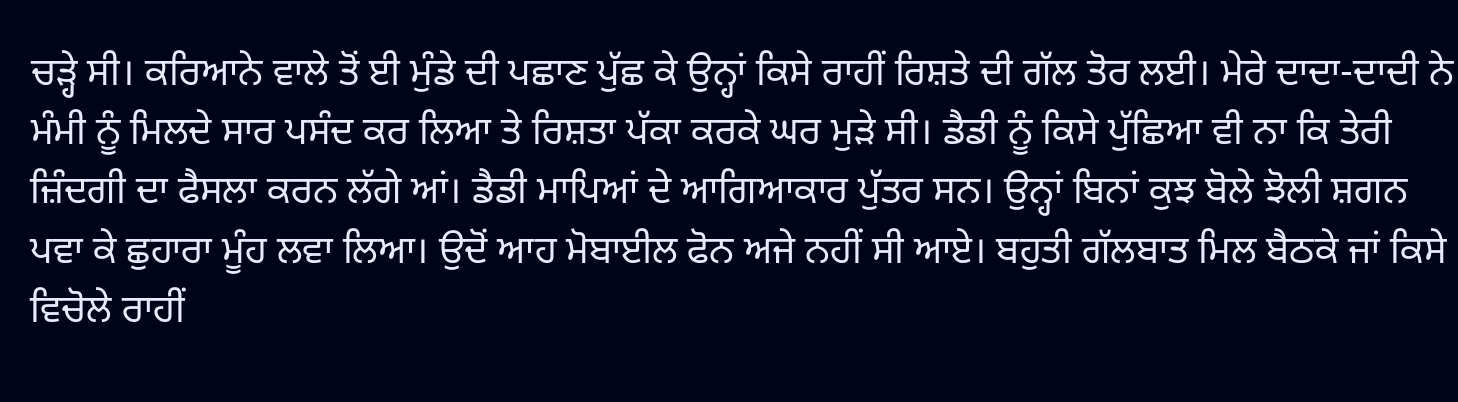ਚੜ੍ਹੇ ਸੀ। ਕਰਿਆਨੇ ਵਾਲੇ ਤੋਂ ਈ ਮੁੰਡੇ ਦੀ ਪਛਾਣ ਪੁੱਛ ਕੇ ਉਨ੍ਹਾਂ ਕਿਸੇ ਰਾਹੀਂ ਰਿਸ਼ਤੇ ਦੀ ਗੱਲ ਤੋਰ ਲਈ। ਮੇਰੇ ਦਾਦਾ-ਦਾਦੀ ਨੇ ਮੰਮੀ ਨੂੰ ਮਿਲਦੇ ਸਾਰ ਪਸੰਦ ਕਰ ਲਿਆ ਤੇ ਰਿਸ਼ਤਾ ਪੱਕਾ ਕਰਕੇ ਘਰ ਮੁੜੇ ਸੀ। ਡੈਡੀ ਨੂੰ ਕਿਸੇ ਪੁੱਛਿਆ ਵੀ ਨਾ ਕਿ ਤੇਰੀ ਜ਼ਿੰਦਗੀ ਦਾ ਫੈਸਲਾ ਕਰਨ ਲੱਗੇ ਆਂ। ਡੈਡੀ ਮਾਪਿਆਂ ਦੇ ਆਗਿਆਕਾਰ ਪੁੱਤਰ ਸਨ। ਉਨ੍ਹਾਂ ਬਿਨਾਂ ਕੁਝ ਬੋਲੇ ਝੋਲੀ ਸ਼ਗਨ ਪਵਾ ਕੇ ਛੁਹਾਰਾ ਮੂੰਹ ਲਵਾ ਲਿਆ। ਉਦੋਂ ਆਹ ਮੋਬਾਈਲ ਫੋਨ ਅਜੇ ਨਹੀਂ ਸੀ ਆਏ। ਬਹੁਤੀ ਗੱਲਬਾਤ ਮਿਲ ਬੈਠਕੇ ਜਾਂ ਕਿਸੇ ਵਿਚੋਲੇ ਰਾਹੀਂ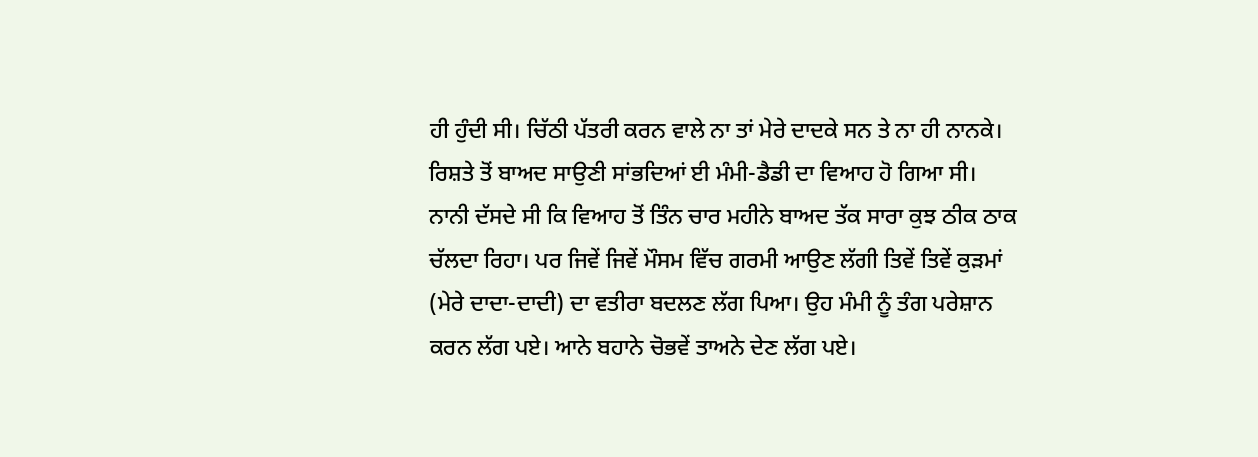ਹੀ ਹੁੰਦੀ ਸੀ। ਚਿੱਠੀ ਪੱਤਰੀ ਕਰਨ ਵਾਲੇ ਨਾ ਤਾਂ ਮੇਰੇ ਦਾਦਕੇ ਸਨ ਤੇ ਨਾ ਹੀ ਨਾਨਕੇ। ਰਿਸ਼ਤੇ ਤੋਂ ਬਾਅਦ ਸਾਉਣੀ ਸਾਂਭਦਿਆਂ ਈ ਮੰਮੀ-ਡੈਡੀ ਦਾ ਵਿਆਹ ਹੋ ਗਿਆ ਸੀ।
ਨਾਨੀ ਦੱਸਦੇ ਸੀ ਕਿ ਵਿਆਹ ਤੋਂ ਤਿੰਨ ਚਾਰ ਮਹੀਨੇ ਬਾਅਦ ਤੱਕ ਸਾਰਾ ਕੁਝ ਠੀਕ ਠਾਕ ਚੱਲਦਾ ਰਿਹਾ। ਪਰ ਜਿਵੇਂ ਜਿਵੇਂ ਮੌਸਮ ਵਿੱਚ ਗਰਮੀ ਆਉਣ ਲੱਗੀ ਤਿਵੇਂ ਤਿਵੇਂ ਕੁੜਮਾਂ (ਮੇਰੇ ਦਾਦਾ-ਦਾਦੀ) ਦਾ ਵਤੀਰਾ ਬਦਲਣ ਲੱਗ ਪਿਆ। ਉਹ ਮੰਮੀ ਨੂੰ ਤੰਗ ਪਰੇਸ਼ਾਨ ਕਰਨ ਲੱਗ ਪਏ। ਆਨੇ ਬਹਾਨੇ ਚੋਭਵੇਂ ਤਾਅਨੇ ਦੇਣ ਲੱਗ ਪਏ।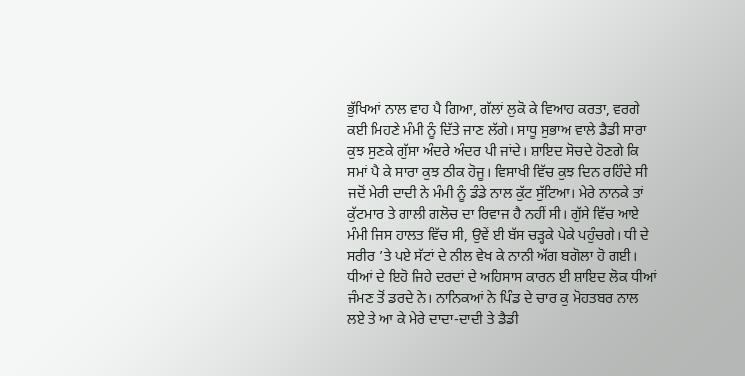ਭੁੱਖਿਆਂ ਨਾਲ ਵਾਹ ਪੈ ਗਿਆ, ਗੱਲਾਂ ਲੁਕੋ ਕੇ ਵਿਆਹ ਕਰਤਾ, ਵਰਗੇ ਕਈ ਮਿਹਣੇ ਮੰਮੀ ਨੂੰ ਦਿੱਤੇ ਜਾਣ ਲੱਗੇ। ਸਾਧੂ ਸੁਭਾਅ ਵਾਲੇ ਡੈਡੀ ਸਾਰਾ ਕੁਝ ਸੁਣਕੇ ਗੁੱਸਾ ਅੰਦਰੇ ਅੰਦਰ ਪੀ ਜਾਂਦੇ। ਸ਼ਾਇਦ ਸੋਚਦੇ ਹੋਣਗੇ ਕਿ ਸਮਾਂ ਪੈ ਕੇ ਸਾਰਾ ਕੁਝ ਠੀਕ ਹੋਜੂ। ਵਿਸਾਖੀ ਵਿੱਚ ਕੁਝ ਦਿਨ ਰਹਿੰਦੇ ਸੀ ਜਦੋਂ ਮੇਰੀ ਦਾਦੀ ਨੇ ਮੰਮੀ ਨੂੰ ਡੰਡੇ ਨਾਲ ਕੁੱਟ ਸੁੱਟਿਆ। ਮੇਰੇ ਨਾਨਕੇ ਤਾਂ ਕੁੱਟਮਾਰ ਤੇ ਗਾਲੀ ਗਲੋਚ ਦਾ ਰਿਵਾਜ ਹੈ ਨਹੀਂ ਸੀ। ਗੁੱਸੇ ਵਿੱਚ ਆਏ ਮੰਮੀ ਜਿਸ ਹਾਲਤ ਵਿੱਚ ਸੀ, ਉਵੇਂ ਈ ਬੱਸ ਚੜ੍ਹਕੇ ਪੇਕੇ ਪਹੁੰਚਗੇ। ਧੀ ਦੇ ਸਰੀਰ ’ਤੇ ਪਏ ਸੱਟਾਂ ਦੇ ਨੀਲ ਵੇਖ ਕੇ ਨਾਨੀ ਅੱਗ ਬਗੋਲਾ ਹੋ ਗਈ। ਧੀਆਂ ਦੇ ਇਹੋ ਜਿਹੇ ਦਰਦਾਂ ਦੇ ਅਹਿਸਾਸ ਕਾਰਨ ਈ ਸ਼ਾਇਦ ਲੋਕ ਧੀਆਂ ਜੰਮਣ ਤੋਂ ਡਰਦੇ ਨੇ। ਨਾਨਿਕਆਂ ਨੇ ਪਿੰਡ ਦੇ ਚਾਰ ਕੁ ਮੋਹਤਬਰ ਨਾਲ ਲਏ ਤੇ ਆ ਕੇ ਮੇਰੇ ਦਾਦਾ-ਦਾਦੀ ਤੇ ਡੈਡੀ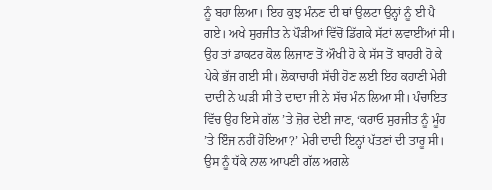ਨੂੰ ਬਹਾ ਲਿਆ। ਇਹ ਕੁਝ ਮੰਨਣ ਦੀ ਥਾਂ ਉਲਟਾ ਉਨ੍ਹਾਂ ਨੂੰ ਈ ਪੈ ਗਏ। ਅਖੇ ਸੁਰਜੀਤ ਨੇ ਪੌੜੀਆਂ ਵਿੱਚੋਂ ਡਿੱਗਕੇ ਸੱਟਾਂ ਲਵਾਈਂਆਂ ਸੀ। ਉਹ ਤਾਂ ਡਾਕਟਰ ਕੋਲ ਲਿਜਾਣ ਤੋਂ ਔਖੀ ਹੋ ਕੇ ਸੱਸ ਤੋਂ ਬਾਹਰੀ ਹੋ ਕੇ ਪੇਕੇ ਭੱਜ ਗਈ ਸੀ। ਲੋਕਾਚਾਰੀ ਸੱਚੀ ਹੋਣ ਲਈ ਇਹ ਕਹਾਣੀ ਮੇਰੀ ਦਾਦੀ ਨੇ ਘੜੀ ਸੀ ਤੇ ਦਾਦਾ ਜੀ ਨੇ ਸੱਚ ਮੰਨ ਲਿਆ ਸੀ। ਪੰਚਾਇਤ ਵਿੱਚ ਉਹ ਇਸੇ ਗੱਲ ’ਤੇ ਜ਼ੋਰ ਦੇਈ ਜਾਣ, ‘ਕਰਾਓ ਸੁਰਜੀਤ ਨੂੰ ਮੂੰਹ ’ਤੇ ਇੰਜ ਨਹੀਂ ਹੋਇਆ?’ ਮੇਰੀ ਦਾਦੀ ਇਨ੍ਹਾਂ ਪੱਤਣਾਂ ਦੀ ਤਾਰੂ ਸੀ। ਉਸ ਨੂੰ ਧੱਕੇ ਨਾਲ ਆਪਣੀ ਗੱਲ ਅਗਲੇ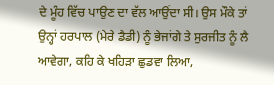ਦੇ ਮੂੰਹ ਵਿੱਚ ਪਾਉਣ ਦਾ ਵੱਲ ਆਉਂਦਾ ਸੀ। ਉਸ ਮੌਕੇ ਤਾਂ ਉਨ੍ਹਾਂ ਹਰਪਾਲ (ਮੇਰੇ ਡੈਡੀ) ਨੂੰ ਭੇਜਾਂਗੇ ਤੇ ਸੁਰਜੀਤ ਨੂੰ ਲੈ ਆਵੇਗਾ, ਕਹਿ ਕੇ ਖਹਿੜਾ ਛੁਡਵਾ ਲਿਆ,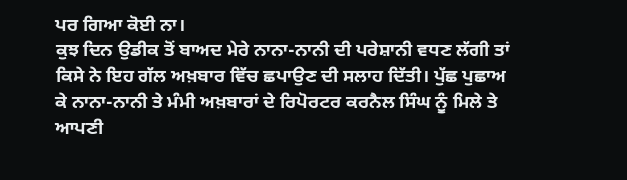ਪਰ ਗਿਆ ਕੋਈ ਨਾ।
ਕੁਝ ਦਿਨ ਉਡੀਕ ਤੋਂ ਬਾਅਦ ਮੇਰੇ ਨਾਨਾ-ਨਾਨੀ ਦੀ ਪਰੇਸ਼ਾਨੀ ਵਧਣ ਲੱਗੀ ਤਾਂ ਕਿਸੇ ਨੇ ਇਹ ਗੱਲ ਅਖ਼ਬਾਰ ਵਿੱਚ ਛਪਾਉਣ ਦੀ ਸਲਾਹ ਦਿੱਤੀ। ਪੁੱਛ ਪੁਛਾਅ ਕੇ ਨਾਨਾ-ਨਾਨੀ ਤੇ ਮੰਮੀ ਅਖ਼ਬਾਰਾਂ ਦੇ ਰਿਪੋਰਟਰ ਕਰਨੈਲ ਸਿੰਘ ਨੂੰ ਮਿਲੇ ਤੇ ਆਪਣੀ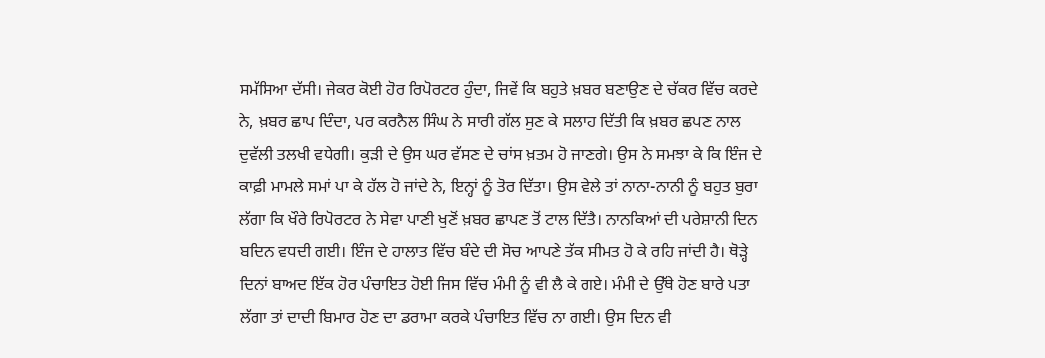ਸਮੱਸਿਆ ਦੱਸੀ। ਜੇਕਰ ਕੋਈ ਹੋਰ ਰਿਪੋਰਟਰ ਹੁੰਦਾ, ਜਿਵੇਂ ਕਿ ਬਹੁਤੇ ਖ਼ਬਰ ਬਣਾਉਣ ਦੇ ਚੱਕਰ ਵਿੱਚ ਕਰਦੇ ਨੇ, ਖ਼ਬਰ ਛਾਪ ਦਿੰਦਾ, ਪਰ ਕਰਨੈਲ ਸਿੰਘ ਨੇ ਸਾਰੀ ਗੱਲ ਸੁਣ ਕੇ ਸਲਾਹ ਦਿੱਤੀ ਕਿ ਖ਼ਬਰ ਛਪਣ ਨਾਲ ਦੁਵੱਲੀ ਤਲਖੀ ਵਧੇਗੀ। ਕੁੜੀ ਦੇ ਉਸ ਘਰ ਵੱਸਣ ਦੇ ਚਾਂਸ ਖ਼ਤਮ ਹੋ ਜਾਣਗੇ। ਉਸ ਨੇ ਸਮਝਾ ਕੇ ਕਿ ਇੰਜ ਦੇ ਕਾਫ਼ੀ ਮਾਮਲੇ ਸਮਾਂ ਪਾ ਕੇ ਹੱਲ ਹੋ ਜਾਂਦੇ ਨੇ, ਇਨ੍ਹਾਂ ਨੂੰ ਤੋਰ ਦਿੱਤਾ। ਉਸ ਵੇਲੇ ਤਾਂ ਨਾਨਾ-ਨਾਨੀ ਨੂੰ ਬਹੁਤ ਬੁਰਾ ਲੱਗਾ ਕਿ ਖੌਰੇ ਰਿਪੋਰਟਰ ਨੇ ਸੇਵਾ ਪਾਣੀ ਖੁਣੋਂ ਖ਼ਬਰ ਛਾਪਣ ਤੋਂ ਟਾਲ ਦਿੱਤੈ। ਨਾਨਕਿਆਂ ਦੀ ਪਰੇਸ਼ਾਨੀ ਦਿਨ ਬਦਿਨ ਵਧਦੀ ਗਈ। ਇੰਜ ਦੇ ਹਾਲਾਤ ਵਿੱਚ ਬੰਦੇ ਦੀ ਸੋਚ ਆਪਣੇ ਤੱਕ ਸੀਮਤ ਹੋ ਕੇ ਰਹਿ ਜਾਂਦੀ ਹੈ। ਥੋੜ੍ਹੇ ਦਿਨਾਂ ਬਾਅਦ ਇੱਕ ਹੋਰ ਪੰਚਾਇਤ ਹੋਈ ਜਿਸ ਵਿੱਚ ਮੰਮੀ ਨੂੰ ਵੀ ਲੈ ਕੇ ਗਏ। ਮੰਮੀ ਦੇ ਉੱਥੇ ਹੋਣ ਬਾਰੇ ਪਤਾ ਲੱਗਾ ਤਾਂ ਦਾਦੀ ਬਿਮਾਰ ਹੋਣ ਦਾ ਡਰਾਮਾ ਕਰਕੇ ਪੰਚਾਇਤ ਵਿੱਚ ਨਾ ਗਈ। ਉਸ ਦਿਨ ਵੀ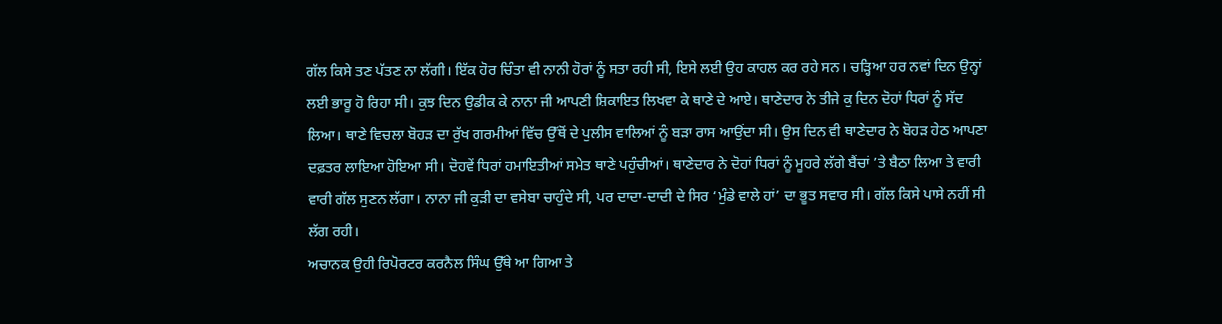ਗੱਲ ਕਿਸੇ ਤਣ ਪੱਤਣ ਨਾ ਲੱਗੀ। ਇੱਕ ਹੋਰ ਚਿੰਤਾ ਵੀ ਨਾਨੀ ਹੋਰਾਂ ਨੂੰ ਸਤਾ ਰਹੀ ਸੀ, ਇਸੇ ਲਈ ਉਹ ਕਾਹਲ ਕਰ ਰਹੇ ਸਨ। ਚੜ੍ਹਿਆ ਹਰ ਨਵਾਂ ਦਿਨ ਉਨ੍ਹਾਂ ਲਈ ਭਾਰੂ ਹੋ ਰਿਹਾ ਸੀ। ਕੁਝ ਦਿਨ ਉਡੀਕ ਕੇ ਨਾਨਾ ਜੀ ਆਪਣੀ ਸ਼ਿਕਾਇਤ ਲਿਖਵਾ ਕੇ ਥਾਣੇ ਦੇ ਆਏ। ਥਾਣੇਦਾਰ ਨੇ ਤੀਜੇ ਕੁ ਦਿਨ ਦੋਹਾਂ ਧਿਰਾਂ ਨੂੰ ਸੱਦ ਲਿਆ। ਥਾਣੇ ਵਿਚਲਾ ਬੋਹੜ ਦਾ ਰੁੱਖ ਗਰਮੀਆਂ ਵਿੱਚ ਉੱਥੋਂ ਦੇ ਪੁਲੀਸ ਵਾਲਿਆਂ ਨੂੰ ਬੜਾ ਰਾਸ ਆਉਂਦਾ ਸੀ। ਉਸ ਦਿਨ ਵੀ ਥਾਣੇਦਾਰ ਨੇ ਬੋਹੜ ਹੇਠ ਆਪਣਾ ਦਫ਼ਤਰ ਲਾਇਆ ਹੋਇਆ ਸੀ। ਦੋਹਵੇਂ ਧਿਰਾਂ ਹਮਾਇਤੀਆਂ ਸਮੇਤ ਥਾਣੇ ਪਹੁੰਚੀਆਂ। ਥਾਣੇਦਾਰ ਨੇ ਦੋਹਾਂ ਧਿਰਾਂ ਨੂੰ ਮੂਹਰੇ ਲੱਗੇ ਬੈਂਚਾਂ ’ਤੇ ਬੈਠਾ ਲਿਆ ਤੇ ਵਾਰੀ ਵਾਰੀ ਗੱਲ ਸੁਣਨ ਲੱਗਾ। ਨਾਨਾ ਜੀ ਕੁੜੀ ਦਾ ਵਸੇਬਾ ਚਾਹੁੰਦੇ ਸੀ, ਪਰ ਦਾਦਾ-ਦਾਦੀ ਦੇ ਸਿਰ ‘ਮੁੰਡੇ ਵਾਲੇ ਹਾਂ’ ਦਾ ਭੂਤ ਸਵਾਰ ਸੀ। ਗੱਲ ਕਿਸੇ ਪਾਸੇ ਨਹੀਂ ਸੀ ਲੱਗ ਰਹੀ।
ਅਚਾਨਕ ਉਹੀ ਰਿਪੋਰਟਰ ਕਰਨੈਲ ਸਿੰਘ ਉੱਥੇ ਆ ਗਿਆ ਤੇ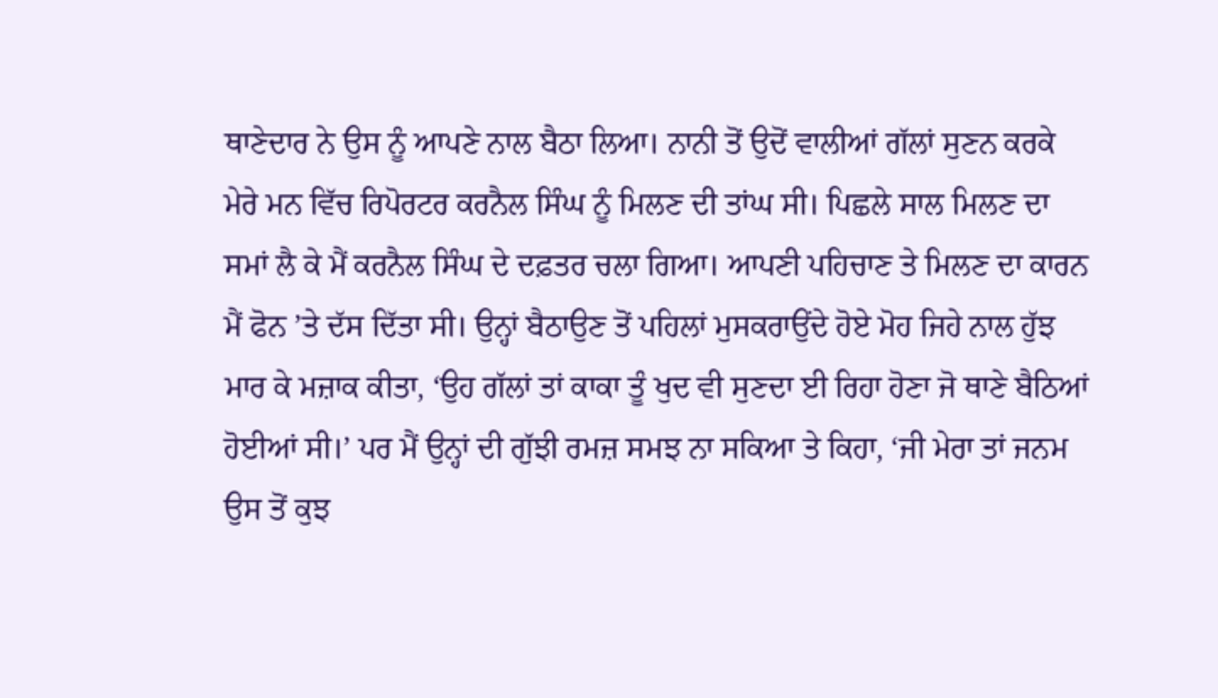ਥਾਣੇਦਾਰ ਨੇ ਉਸ ਨੂੰ ਆਪਣੇ ਨਾਲ ਬੈਠਾ ਲਿਆ। ਨਾਨੀ ਤੋਂ ਉਦੋਂ ਵਾਲੀਆਂ ਗੱਲਾਂ ਸੁਣਨ ਕਰਕੇ ਮੇਰੇ ਮਨ ਵਿੱਚ ਰਿਪੋਰਟਰ ਕਰਨੈਲ ਸਿੰਘ ਨੂੰ ਮਿਲਣ ਦੀ ਤਾਂਘ ਸੀ। ਪਿਛਲੇ ਸਾਲ ਮਿਲਣ ਦਾ ਸਮਾਂ ਲੈ ਕੇ ਮੈਂ ਕਰਨੈਲ ਸਿੰਘ ਦੇ ਦਫ਼ਤਰ ਚਲਾ ਗਿਆ। ਆਪਣੀ ਪਹਿਚਾਣ ਤੇ ਮਿਲਣ ਦਾ ਕਾਰਨ ਮੈਂ ਫੋਨ ’ਤੇ ਦੱਸ ਦਿੱਤਾ ਸੀ। ਉਨ੍ਹਾਂ ਬੈਠਾਉਣ ਤੋਂ ਪਹਿਲਾਂ ਮੁਸਕਰਾਉਂਦੇ ਹੋਏ ਮੋਹ ਜਿਹੇ ਨਾਲ ਹੁੱਝ ਮਾਰ ਕੇ ਮਜ਼ਾਕ ਕੀਤਾ, ‘ਉਹ ਗੱਲਾਂ ਤਾਂ ਕਾਕਾ ਤੂੰ ਖੁਦ ਵੀ ਸੁਣਦਾ ਈ ਰਿਹਾ ਹੋਣਾ ਜੋ ਥਾਣੇ ਬੈਠਿਆਂ ਹੋਈਆਂ ਸੀ।’ ਪਰ ਮੈਂ ਉਨ੍ਹਾਂ ਦੀ ਗੁੱਝੀ ਰਮਜ਼ ਸਮਝ ਨਾ ਸਕਿਆ ਤੇ ਕਿਹਾ, ‘ਜੀ ਮੇਰਾ ਤਾਂ ਜਨਮ ਉਸ ਤੋਂ ਕੁਝ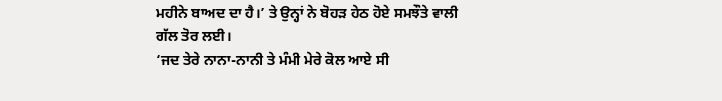ਮਹੀਨੇ ਬਾਅਦ ਦਾ ਹੈ।’ ਤੇ ਉਨ੍ਹਾਂ ਨੇ ਬੋਹੜ ਹੇਠ ਹੋਏ ਸਮਝੌਤੇ ਵਾਲੀ ਗੱਲ ਤੋਰ ਲਈ।
‘ਜਦ ਤੇਰੇ ਨਾਨਾ-ਨਾਨੀ ਤੇ ਮੰਮੀ ਮੇਰੇ ਕੋਲ ਆਏ ਸੀ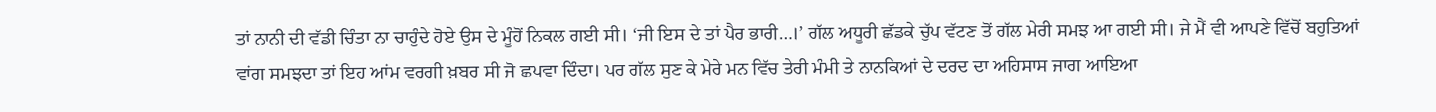ਤਾਂ ਨਾਨੀ ਦੀ ਵੱਡੀ ਚਿੰਤਾ ਨਾ ਚਾਹੁੰਦੇ ਹੋਏ ਉਸ ਦੇ ਮੂੰਹੋਂ ਨਿਕਲ ਗਈ ਸੀ। ‘ਜੀ ਇਸ ਦੇ ਤਾਂ ਪੈਰ ਭਾਰੀ…।’ ਗੱਲ ਅਧੂਰੀ ਛੱਡਕੇ ਚੁੱਪ ਵੱਟਣ ਤੋਂ ਗੱਲ ਮੇਰੀ ਸਮਝ ਆ ਗਈ ਸੀ। ਜੇ ਮੈਂ ਵੀ ਆਪਣੇ ਵਿੱਚੋਂ ਬਹੁਤਿਆਂ ਵਾਂਗ ਸਮਝਦਾ ਤਾਂ ਇਹ ਆਂਮ ਵਰਗੀ ਖ਼ਬਰ ਸੀ ਜੋ ਛਪਵਾ ਦਿੰਦਾ। ਪਰ ਗੱਲ ਸੁਣ ਕੇ ਮੇਰੇ ਮਨ ਵਿੱਚ ਤੇਰੀ ਮੰਮੀ ਤੇ ਨਾਨਕਿਆਂ ਦੇ ਦਰਦ ਦਾ ਅਹਿਸਾਸ ਜਾਗ ਆਇਆ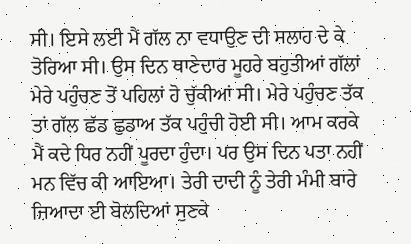ਸੀ। ਇਸੇ ਲਈ ਮੈਂ ਗੱਲ ਨਾ ਵਧਾਉਣ ਦੀ ਸਲਾਹ ਦੇ ਕੇ ਤੋਰਿਆ ਸੀ। ਉਸ ਦਿਨ ਥਾਣੇਦਾਰ ਮੂਹਰੇ ਬਹੁਤੀਆਂ ਗੱਲਾਂ ਮੇਰੇ ਪਹੁੰਚਣ ਤੋਂ ਪਹਿਲਾਂ ਹੋ ਚੁੱਕੀਆਂ ਸੀ। ਮੇਰੇ ਪਹੁੰਚਣ ਤੱਕ ਤਾਂ ਗੱਲ ਛੱਡ ਛੁਡਾਅ ਤੱਕ ਪਹੁੰਚੀ ਹੋਈ ਸੀ। ਆਮ ਕਰਕੇ ਮੈਂ ਕਦੇ ਧਿਰ ਨਹੀਂ ਪੂਰਦਾ ਹੁੰਦਾ। ਪਰ ਉਸ ਦਿਨ ਪਤਾ ਨਹੀਂ ਮਨ ਵਿੱਚ ਕੀ ਆਇਆ। ਤੇਰੀ ਦਾਦੀ ਨੂੰ ਤੇਰੀ ਮੰਮੀ ਬਾਰੇ ਜ਼ਿਆਦਾ ਈ ਬੋਲਦਿਆਂ ਸੁਣਕੇ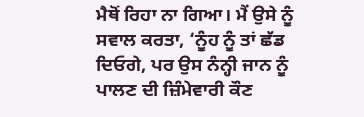ਮੈਥੋਂ ਰਿਹਾ ਨਾ ਗਿਆ। ਮੈਂ ਉਸੇ ਨੂੰ ਸਵਾਲ ਕਰਤਾ, ‘ਨੂੰਹ ਨੂੰ ਤਾਂ ਛੱਡ ਦਿਓਗੇ, ਪਰ ਉਸ ਨੰਨ੍ਹੀ ਜਾਨ ਨੂੰ ਪਾਲਣ ਦੀ ਜ਼ਿੰਮੇਵਾਰੀ ਕੌਣ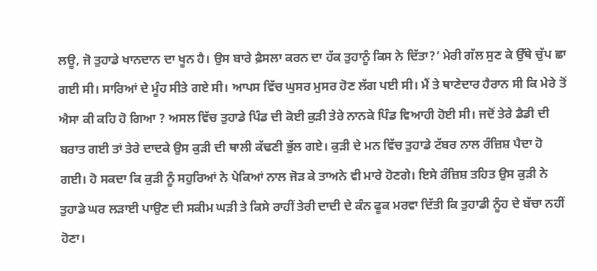ਲਊ, ਜੋ ਤੁਹਾਡੇ ਖਾਨਦਾਨ ਦਾ ਖੂਨ ਹੈ। ਉਸ ਬਾਰੇ ਫ਼ੈਸਲਾ ਕਰਨ ਦਾ ਹੱਕ ਤੁਹਾਨੂੰ ਕਿਸ ਨੇ ਦਿੱਤਾ?’ ਮੇਰੀ ਗੱਲ ਸੁਣ ਕੇ ਉੱਥੇ ਚੁੱਪ ਛਾ ਗਈ ਸੀ। ਸਾਰਿਆਂ ਦੇ ਮੂੰਹ ਸੀਤੇ ਗਏ ਸੀ। ਆਪਸ ਵਿੱਚ ਘੁਸਰ ਮੁਸਰ ਹੋਣ ਲੱਗ ਪਈ ਸੀ। ਮੈਂ ਤੇ ਥਾਣੇਦਾਰ ਹੈਰਾਨ ਸੀ ਕਿ ਮੇਰੇ ਤੋਂ ਐਸਾ ਕੀ ਕਹਿ ਹੋ ਗਿਆ ? ਅਸਲ ਵਿੱਚ ਤੁਹਾਡੇ ਪਿੰਡ ਦੀ ਕੋਈ ਕੁੜੀ ਤੇਰੇ ਨਾਨਕੇ ਪਿੰਡ ਵਿਆਹੀ ਹੋਈ ਸੀ। ਜਦੋਂ ਤੇਰੇ ਡੈਡੀ ਦੀ ਬਰਾਤ ਗਈ ਤਾਂ ਤੇਰੇ ਦਾਦਕੇ ਉਸ ਕੁੜੀ ਦੀ ਥਾਲੀ ਕੱਢਣੀ ਭੁੱਲ ਗਏ। ਕੁੜੀ ਦੇ ਮਨ ਵਿੱਚ ਤੁਹਾਡੇ ਟੱਬਰ ਨਾਲ ਰੰਜ਼ਿਸ਼ ਪੈਦਾ ਹੋ ਗਈ। ਹੋ ਸਕਦਾ ਕਿ ਕੁੜੀ ਨੂੰ ਸਹੁਰਿਆਂ ਨੇ ਪੇਕਿਆਂ ਨਾਲ ਜੋੜ ਕੇ ਤਾਅਨੇ ਵੀ ਮਾਰੇ ਹੋਣਗੇ। ਇਸੇ ਰੰਜ਼ਿਸ਼ ਤਹਿਤ ਉਸ ਕੁੜੀ ਨੇ ਤੁਹਾਡੇ ਘਰ ਲੜਾਈ ਪਾਉਣ ਦੀ ਸਕੀਮ ਘੜੀ ਤੇ ਕਿਸੇ ਰਾਹੀਂ ਤੇਰੀ ਦਾਦੀ ਦੇ ਕੰਨ ਫੂਕ ਮਰਵਾ ਦਿੱਤੀ ਕਿ ਤੁਹਾਡੀ ਨੂੰਹ ਦੇ ਬੱਚਾ ਨਹੀਂ ਹੋਣਾ।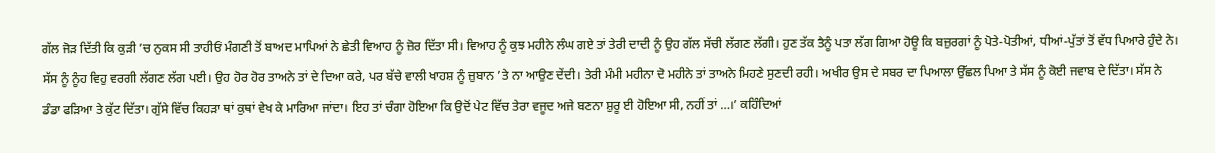ਗੱਲ ਜੋੜ ਦਿੱਤੀ ਕਿ ਕੁੜੀ ’ਚ ਨੁਕਸ ਸੀ ਤਾਹੀਓਂ ਮੰਗਣੀ ਤੋਂ ਬਾਅਦ ਮਾਪਿਆਂ ਨੇ ਛੇਤੀ ਵਿਆਹ ਨੂੰ ਜ਼ੋਰ ਦਿੱਤਾ ਸੀ। ਵਿਆਹ ਨੂੰ ਕੁਝ ਮਹੀਨੇ ਲੰਘ ਗਏ ਤਾਂ ਤੇਰੀ ਦਾਦੀ ਨੂੰ ਉਹ ਗੱਲ ਸੱਚੀ ਲੱਗਣ ਲੱਗੀ। ਹੁਣ ਤੱਕ ਤੈਨੂੰ ਪਤਾ ਲੱਗ ਗਿਆ ਹੋਊ ਕਿ ਬਜ਼ੁਰਗਾਂ ਨੂੰ ਪੋਤੇ-ਪੋਤੀਆਂ, ਧੀਆਂ-ਪੁੱਤਾਂ ਤੋਂ ਵੱਧ ਪਿਆਰੇ ਹੁੰਦੇ ਨੇ। ਸੱਸ ਨੂੰ ਨੂੰਹ ਵਿਹੁ ਵਰਗੀ ਲੱਗਣ ਲੱਗ ਪਈ। ਉਹ ਹੋਰ ਹੋਰ ਤਾਅਨੇ ਤਾਂ ਦੇ ਦਿਆ ਕਰੇ, ਪਰ ਬੱਚੇ ਵਾਲੀ ਖਾਹਸ਼ ਨੂੰ ਜ਼ੁਬਾਨ ’ਤੇ ਨਾ ਆਉਣ ਦੇਂਦੀ। ਤੇਰੀ ਮੰਮੀ ਮਹੀਨਾ ਦੋ ਮਹੀਨੇ ਤਾਂ ਤਾਅਨੇ ਮਿਹਣੇ ਸੁਣਦੀ ਰਹੀ। ਅਖੀਰ ਉਸ ਦੇ ਸਬਰ ਦਾ ਪਿਆਲਾ ਉੱਛਲ ਪਿਆ ਤੇ ਸੱਸ ਨੂੰ ਕੋਈ ਜਵਾਬ ਦੇ ਦਿੱਤਾ। ਸੱਸ ਨੇ ਡੰਡਾ ਫੜਿਆ ਤੇ ਕੁੱਟ ਦਿੱਤਾ। ਗੁੱਸੇ ਵਿੱਚ ਕਿਹੜਾ ਥਾਂ ਕੁਥਾਂ ਵੇਖ ਕੇ ਮਾਰਿਆ ਜਾਂਦਾ। ਇਹ ਤਾਂ ਚੰਗਾ ਹੋਇਆ ਕਿ ਉਦੋਂ ਪੇਟ ਵਿੱਚ ਤੇਰਾ ਵਜੂਦ ਅਜੇ ਬਣਨਾ ਸ਼ੁਰੂ ਈ ਹੋਇਆ ਸੀ, ਨਹੀਂ ਤਾਂ …।’ ਕਹਿੰਦਿਆਂ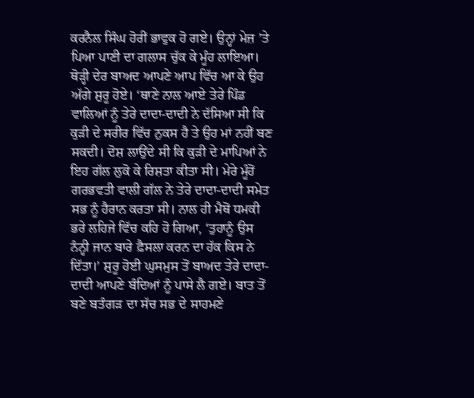ਕਰਨੈਲ ਸਿੰਘ ਹੋਰੀਂ ਭਾਵੁਕ ਹੋ ਗਏ। ਉਨ੍ਹਾਂ ਮੇਜ਼ ’ਤੇ ਪਿਆ ਪਾਣੀ ਦਾ ਗਲਾਸ ਚੁੱਕ ਕੇ ਮੂੰਹ ਲਾਇਆ।
ਥੋੜ੍ਹੀ ਦੇਰ ਬਾਅਦ ਆਪਣੇ ਆਪ ਵਿੱਚ ਆ ਕੇ ਉਹ ਅੱਗੇ ਸ਼ੁਰੂ ਹੋਏ। ‘ਥਾਣੇ ਨਾਲ ਆਏ ਤੇਰੇ ਪਿੰਡ ਵਾਲਿਆਂ ਨੂੰ ਤੇਰੇ ਦਾਦਾ-ਦਾਦੀ ਨੇ ਦੱਸਿਆ ਸੀ ਕਿ ਕੁੜੀ ਦੇ ਸਰੀਰ ਵਿੱਚ ਨੁਕਸ ਹੈ ਤੇ ਉਹ ਮਾਂ ਨਹੀਂ ਬਣ ਸਕਦੀ। ਦੋਸ਼ ਲਾਉਂਦੇ ਸੀ ਕਿ ਕੁੜੀ ਦੇ ਮਾਪਿਆਂ ਨੇ ਇਹ ਗੱਲ ਲੁਕੋ ਕੇ ਰਿਸ਼ਤਾ ਕੀਤਾ ਸੀ। ਮੇਰੇ ਮੂੰਹੋਂ ਗਰਭਵਤੀ ਵਾਲੀ ਗੱਲ ਨੇ ਤੇਰੇ ਦਾਦਾ-ਦਾਦੀ ਸਮੇਤ ਸਭ ਨੂੰ ਹੈਰਾਨ ਕਰਤਾ ਸੀ। ਨਾਲ ਹੀ ਮੈਥੋਂ ਧਮਕੀ ਭਰੇ ਲਹਿਜੇ ਵਿੱਚ ਕਹਿ ਹੋ ਗਿਆ, ‘ਤੁਹਾਨੂੰ ਉਸ ਨੰਨ੍ਹੀ ਜਾਨ ਬਾਰੇ ਫ਼ੈਸਲਾ ਕਰਨ ਦਾ ਹੱਕ ਕਿਸ ਨੇ ਦਿੱਤਾ।’ ਸ਼ੁਰੂ ਹੋਈ ਘੁਸਮੁਸ ਤੋਂ ਬਾਅਦ ਤੇਰੇ ਦਾਦਾ-ਦਾਦੀ ਆਪਣੇ ਬੰਦਿਆਂ ਨੂੰ ਪਾਸੇ ਲੈ ਗਏ। ਬਾਤ ਤੋਂ ਬਣੇ ਬਤੰਗੜ ਦਾ ਸੱਚ ਸਭ ਦੇ ਸਾਹਮਣੇ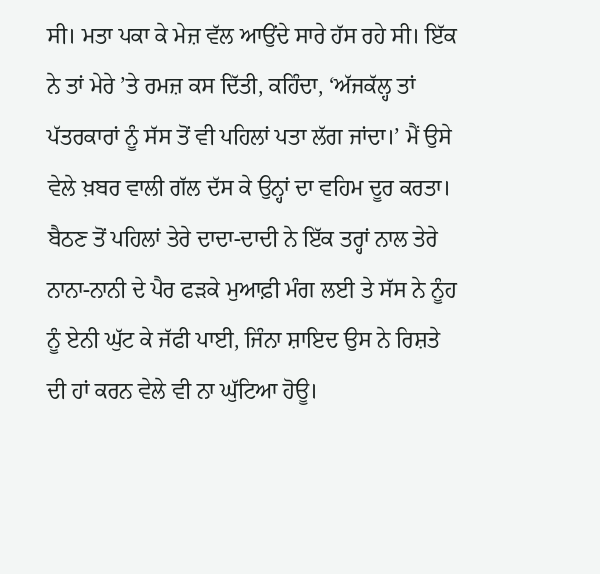ਸੀ। ਮਤਾ ਪਕਾ ਕੇ ਮੇਜ਼ ਵੱਲ ਆਉਂਦੇ ਸਾਰੇ ਹੱਸ ਰਹੇ ਸੀ। ਇੱਕ ਨੇ ਤਾਂ ਮੇਰੇ ’ਤੇ ਰਮਜ਼ ਕਸ ਦਿੱਤੀ, ਕਹਿੰਦਾ, ‘ਅੱਜਕੱਲ੍ਹ ਤਾਂ ਪੱਤਰਕਾਰਾਂ ਨੂੰ ਸੱਸ ਤੋਂ ਵੀ ਪਹਿਲਾਂ ਪਤਾ ਲੱਗ ਜਾਂਦਾ।’ ਮੈਂ ਉਸੇ ਵੇਲੇ ਖ਼ਬਰ ਵਾਲੀ ਗੱਲ ਦੱਸ ਕੇ ਉਨ੍ਹਾਂ ਦਾ ਵਹਿਮ ਦੂਰ ਕਰਤਾ। ਬੈਠਣ ਤੋਂ ਪਹਿਲਾਂ ਤੇਰੇ ਦਾਦਾ-ਦਾਦੀ ਨੇ ਇੱਕ ਤਰ੍ਹਾਂ ਨਾਲ ਤੇਰੇ ਨਾਨਾ-ਨਾਨੀ ਦੇ ਪੈਰ ਫੜਕੇ ਮੁਆਫ਼ੀ ਮੰਗ ਲਈ ਤੇ ਸੱਸ ਨੇ ਨੂੰਹ ਨੂੰ ਏਨੀ ਘੁੱਟ ਕੇ ਜੱਫੀ ਪਾਈ, ਜਿੰਨਾ ਸ਼ਾਇਦ ਉਸ ਨੇ ਰਿਸ਼ਤੇ ਦੀ ਹਾਂ ਕਰਨ ਵੇਲੇ ਵੀ ਨਾ ਘੁੱਟਿਆ ਹੋਊ।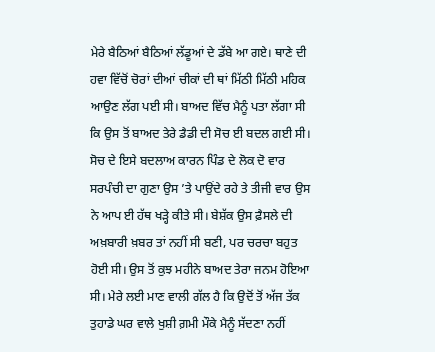ਮੇਰੇ ਬੈਠਿਆਂ ਬੈਠਿਆਂ ਲੱਡੂਆਂ ਦੇ ਡੱਬੇ ਆ ਗਏ। ਥਾਣੇ ਦੀ ਹਵਾ ਵਿੱਚੋਂ ਚੋਰਾਂ ਦੀਆਂ ਚੀਕਾਂ ਦੀ ਥਾਂ ਮਿੱਠੀ ਮਿੱਠੀ ਮਹਿਕ ਆਉਣ ਲੱਗ ਪਈ ਸੀ। ਬਾਅਦ ਵਿੱਚ ਮੈਨੂੰ ਪਤਾ ਲੱਗਾ ਸੀ ਕਿ ਉਸ ਤੋਂ ਬਾਅਦ ਤੇਰੇ ਡੈਡੀ ਦੀ ਸੋਚ ਈ ਬਦਲ ਗਈ ਸੀ। ਸੋਚ ਦੇ ਇਸੇ ਬਦਲਾਅ ਕਾਰਨ ਪਿੰਡ ਦੇ ਲੋਕ ਦੋ ਵਾਰ ਸਰਪੰਚੀ ਦਾ ਗੁਣਾ ਉਸ ’ਤੇ ਪਾਉਂਦੇ ਰਹੇ ਤੇ ਤੀਜੀ ਵਾਰ ਉਸ ਨੇ ਆਪ ਈ ਹੱਥ ਖੜ੍ਹੇ ਕੀਤੇ ਸੀ। ਬੇਸ਼ੱਕ ਉਸ ਫ਼ੈਸਲੇ ਦੀ ਅਖ਼ਬਾਰੀ ਖ਼ਬਰ ਤਾਂ ਨਹੀਂ ਸੀ ਬਣੀ, ਪਰ ਚਰਚਾ ਬਹੁਤ ਹੋਈ ਸੀ। ਉਸ ਤੋਂ ਕੁਝ ਮਹੀਨੇ ਬਾਅਦ ਤੇਰਾ ਜਨਮ ਹੋਇਆ ਸੀ। ਮੇਰੇ ਲਈ ਮਾਣ ਵਾਲੀ ਗੱਲ ਹੈ ਕਿ ਉਦੋਂ ਤੋਂ ਅੱਜ ਤੱਕ ਤੁਹਾਡੇ ਘਰ ਵਾਲੇ ਖੁਸ਼ੀ ਗ਼ਮੀ ਮੌਕੇ ਮੈਨੂੰ ਸੱਦਣਾ ਨਹੀਂ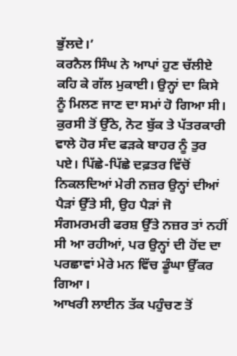ਭੁੱਲਦੇ।’
ਕਰਨੈਲ ਸਿੰਘ ਨੇ ਆਪਾਂ ਹੁਣ ਚੱਲੀਏ ਕਹਿ ਕੇ ਗੱਲ ਮੁਕਾਈ। ਉਨ੍ਹਾਂ ਦਾ ਕਿਸੇ ਨੂੰ ਮਿਲਣ ਜਾਣ ਦਾ ਸਮਾਂ ਹੋ ਗਿਆ ਸੀ। ਕੁਰਸੀ ਤੋਂ ਉੱਠੇ, ਨੋਟ ਬੁੱਕ ਤੇ ਪੱਤਰਕਾਰੀ ਵਾਲੇ ਹੋਰ ਸੰਦ ਫੜਕੇ ਬਾਹਰ ਨੂੰ ਤੁਰ ਪਏ। ਪਿੱਛੇ-ਪਿੱਛੇ ਦਫ਼ਤਰ ਵਿੱਚੋਂ ਨਿਕਲਦਿਆਂ ਮੇਰੀ ਨਜ਼ਰ ਉਨ੍ਹਾਂ ਦੀਆਂ ਪੈੜਾਂ ਉੱਤੇ ਸੀ, ਉਹ ਪੈੜਾਂ ਜੋ ਸੰਗਮਰਮਰੀ ਫਰਸ਼ ਉੱਤੇ ਨਜ਼ਰ ਤਾਂ ਨਹੀਂ ਸੀ ਆ ਰਹੀਆਂ, ਪਰ ਉਨ੍ਹਾਂ ਦੀ ਹੋਂਦ ਦਾ ਪਰਛਾਵਾਂ ਮੇਰੇ ਮਨ ਵਿੱਚ ਡੂੰਘਾ ਉੱਕਰ ਗਿਆ।
ਆਖਰੀ ਲਾਈਨ ਤੱਕ ਪਹੁੰਚਣ ਤੋਂ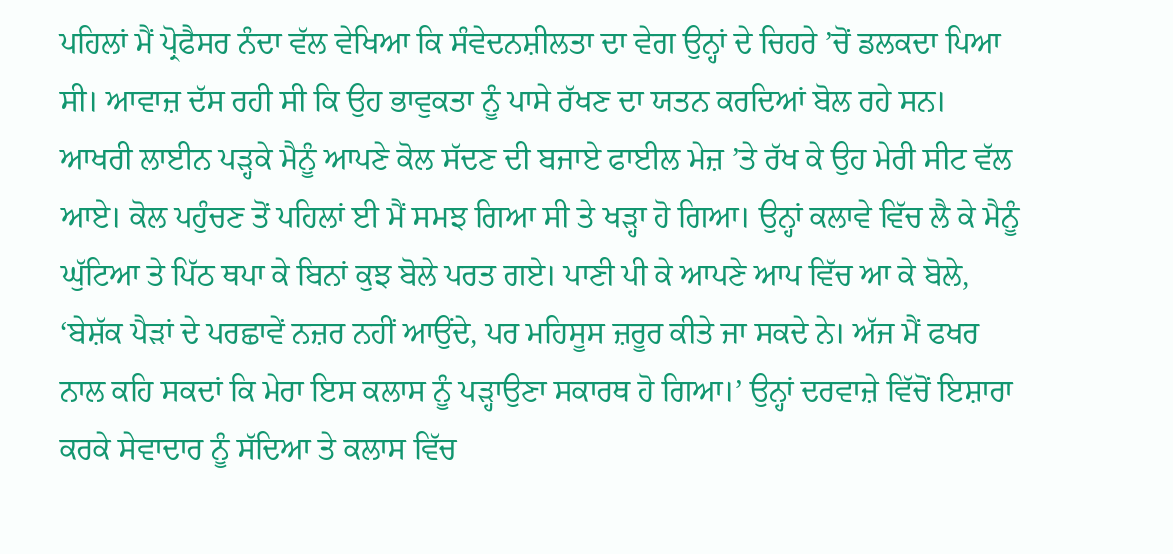ਪਹਿਲਾਂ ਮੈਂ ਪ੍ਰੋਫੈਸਰ ਨੰਦਾ ਵੱਲ ਵੇਖਿਆ ਕਿ ਸੰਵੇਦਨਸ਼ੀਲਤਾ ਦਾ ਵੇਗ ਉਨ੍ਹਾਂ ਦੇ ਚਿਹਰੇ ’ਚੋਂ ਡਲਕਦਾ ਪਿਆ ਸੀ। ਆਵਾਜ਼ ਦੱਸ ਰਹੀ ਸੀ ਕਿ ਉਹ ਭਾਵੁਕਤਾ ਨੂੰ ਪਾਸੇ ਰੱਖਣ ਦਾ ਯਤਨ ਕਰਦਿਆਂ ਬੋਲ ਰਹੇ ਸਨ। ਆਖਰੀ ਲਾਈਨ ਪੜ੍ਹਕੇ ਮੈਨੂੰ ਆਪਣੇ ਕੋਲ ਸੱਦਣ ਦੀ ਬਜਾਏ ਫਾਈਲ ਮੇਜ਼ ’ਤੇ ਰੱਖ ਕੇ ਉਹ ਮੇਰੀ ਸੀਟ ਵੱਲ ਆਏ। ਕੋਲ ਪਹੁੰਚਣ ਤੋਂ ਪਹਿਲਾਂ ਈ ਮੈਂ ਸਮਝ ਗਿਆ ਸੀ ਤੇ ਖੜ੍ਹਾ ਹੋ ਗਿਆ। ਉਨ੍ਹਾਂ ਕਲਾਵੇ ਵਿੱਚ ਲੈ ਕੇ ਮੈਨੂੰ ਘੁੱਟਿਆ ਤੇ ਪਿੱਠ ਥਪਾ ਕੇ ਬਿਨਾਂ ਕੁਝ ਬੋਲੇ ਪਰਤ ਗਏ। ਪਾਣੀ ਪੀ ਕੇ ਆਪਣੇ ਆਪ ਵਿੱਚ ਆ ਕੇ ਬੋਲੇ, ‘ਬੇਸ਼ੱਕ ਪੈੜਾਂ ਦੇ ਪਰਛਾਵੇਂ ਨਜ਼ਰ ਨਹੀਂ ਆਉਂਦੇ, ਪਰ ਮਹਿਸੂਸ ਜ਼ਰੂਰ ਕੀਤੇ ਜਾ ਸਕਦੇ ਨੇ। ਅੱਜ ਮੈਂ ਫਖਰ ਨਾਲ ਕਹਿ ਸਕਦਾਂ ਕਿ ਮੇਰਾ ਇਸ ਕਲਾਸ ਨੂੰ ਪੜ੍ਹਾਉਣਾ ਸਕਾਰਥ ਹੋ ਗਿਆ।’ ਉਨ੍ਹਾਂ ਦਰਵਾਜ਼ੇ ਵਿੱਚੋਂ ਇਸ਼ਾਰਾ ਕਰਕੇ ਸੇਵਾਦਾਰ ਨੂੰ ਸੱਦਿਆ ਤੇ ਕਲਾਸ ਵਿੱਚ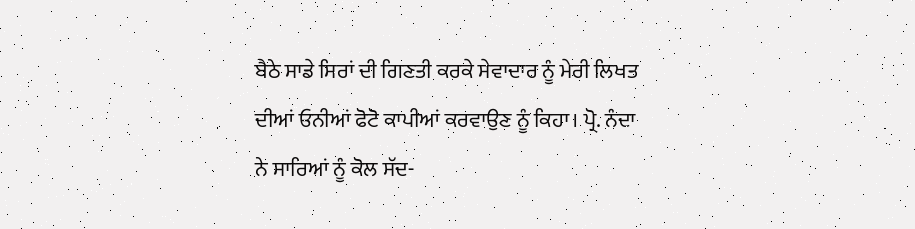ਬੈਠੇ ਸਾਡੇ ਸਿਰਾਂ ਦੀ ਗਿਣਤੀ ਕਰਕੇ ਸੇਵਾਦਾਰ ਨੂੰ ਮੇਰੀ ਲਿਖਤ ਦੀਆਂ ਓਨੀਆਂ ਫੋਟੋ ਕਾਪੀਆਂ ਕਰਵਾਉਣ ਨੂੰ ਕਿਹਾ। ਪ੍ਰੋ. ਨੰਦਾ ਨੇ ਸਾਰਿਆਂ ਨੂੰ ਕੋਲ ਸੱਦ-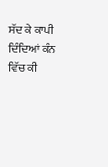ਸੱਦ ਕੇ ਕਾਪੀ ਦਿੰਦਿਆਂ ਕੰਨ ਵਿੱਚ ਕੀ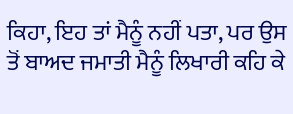ਕਿਹਾ, ਇਹ ਤਾਂ ਮੈਨੂੰ ਨਹੀਂ ਪਤਾ, ਪਰ ਉਸ ਤੋਂ ਬਾਅਦ ਜਮਾਤੀ ਮੈਨੂੰ ਲਿਖਾਰੀ ਕਹਿ ਕੇ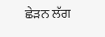ਛੇੜਨ ਲੱਗ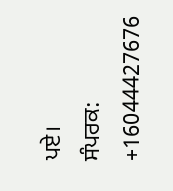ਪਏ।
ਸੰਪਰਕ: +16044427676